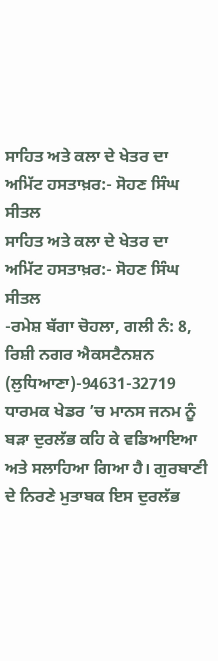ਸਾਹਿਤ ਅਤੇ ਕਲਾ ਦੇ ਖੇਤਰ ਦਾ ਅਮਿੱਟ ਹਸਤਾਖ਼ਰ:- ਸੋਹਣ ਸਿੰਘ ਸੀਤਲ
ਸਾਹਿਤ ਅਤੇ ਕਲਾ ਦੇ ਖੇਤਰ ਦਾ ਅਮਿੱਟ ਹਸਤਾਖ਼ਰ:- ਸੋਹਣ ਸਿੰਘ ਸੀਤਲ
-ਰਮੇਸ਼ ਬੱਗਾ ਚੋਹਲਾ, ਗਲੀ ਨੰ: 8, ਰਿਸ਼ੀ ਨਗਰ ਐਕਸਟੈਨਸ਼ਨ (ਲੁਧਿਆਣਾ)-94631-32719
ਧਾਰਮਕ ਖੇਡਰ ’ਚ ਮਾਨਸ ਜਨਮ ਨੂੰ ਬੜਾ ਦੁਰਲੱਭ ਕਹਿ ਕੇ ਵਡਿਆਇਆ ਅਤੇ ਸਲਾਹਿਆ ਗਿਆ ਹੈ। ਗੁਰਬਾਣੀ ਦੇ ਨਿਰਣੇ ਮੁਤਾਬਕ ਇਸ ਦੁਰਲੱਭ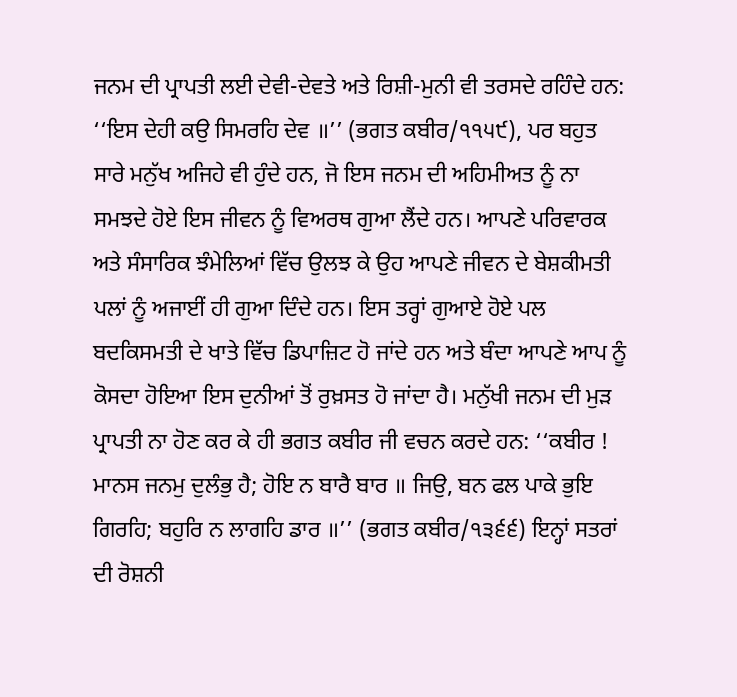ਜਨਮ ਦੀ ਪ੍ਰਾਪਤੀ ਲਈ ਦੇਵੀ-ਦੇਵਤੇ ਅਤੇ ਰਿਸ਼ੀ-ਮੁਨੀ ਵੀ ਤਰਸਦੇ ਰਹਿੰਦੇ ਹਨ: ‘‘ਇਸ ਦੇਹੀ ਕਉ ਸਿਮਰਹਿ ਦੇਵ ॥’’ (ਭਗਤ ਕਬੀਰ/੧੧੫੯), ਪਰ ਬਹੁਤ ਸਾਰੇ ਮਨੁੱਖ ਅਜਿਹੇ ਵੀ ਹੁੰਦੇ ਹਨ, ਜੋ ਇਸ ਜਨਮ ਦੀ ਅਹਿਮੀਅਤ ਨੂੰ ਨਾ ਸਮਝਦੇ ਹੋਏ ਇਸ ਜੀਵਨ ਨੂੰ ਵਿਅਰਥ ਗੁਆ ਲੈਂਦੇ ਹਨ। ਆਪਣੇ ਪਰਿਵਾਰਕ ਅਤੇ ਸੰਸਾਰਿਕ ਝੰਮੇਲਿਆਂ ਵਿੱਚ ਉਲਝ ਕੇ ਉਹ ਆਪਣੇ ਜੀਵਨ ਦੇ ਬੇਸ਼ਕੀਮਤੀ ਪਲਾਂ ਨੂੰ ਅਜਾਈਂ ਹੀ ਗੁਆ ਦਿੰਦੇ ਹਨ। ਇਸ ਤਰ੍ਹਾਂ ਗੁਆਏ ਹੋਏ ਪਲ ਬਦਕਿਸਮਤੀ ਦੇ ਖਾਤੇ ਵਿੱਚ ਡਿਪਾਜ਼ਿਟ ਹੋ ਜਾਂਦੇ ਹਨ ਅਤੇ ਬੰਦਾ ਆਪਣੇ ਆਪ ਨੂੰ ਕੋਸਦਾ ਹੋਇਆ ਇਸ ਦੁਨੀਆਂ ਤੋਂ ਰੁਖ਼ਸਤ ਹੋ ਜਾਂਦਾ ਹੈ। ਮਨੁੱਖੀ ਜਨਮ ਦੀ ਮੁੜ ਪ੍ਰਾਪਤੀ ਨਾ ਹੋਣ ਕਰ ਕੇ ਹੀ ਭਗਤ ਕਬੀਰ ਜੀ ਵਚਨ ਕਰਦੇ ਹਨ: ‘‘ਕਬੀਰ ! ਮਾਨਸ ਜਨਮੁ ਦੁਲੰਭੁ ਹੈ; ਹੋਇ ਨ ਬਾਰੈ ਬਾਰ ॥ ਜਿਉ, ਬਨ ਫਲ ਪਾਕੇ ਭੁਇ ਗਿਰਹਿ; ਬਹੁਰਿ ਨ ਲਾਗਹਿ ਡਾਰ ॥’’ (ਭਗਤ ਕਬੀਰ/੧੩੬੬) ਇਨ੍ਹਾਂ ਸਤਰਾਂ ਦੀ ਰੋਸ਼ਨੀ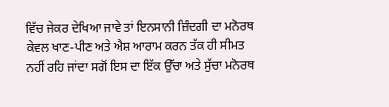ਵਿੱਚ ਜੇਕਰ ਦੇਖਿਆ ਜਾਵੇ ਤਾਂ ਇਨਸਾਨੀ ਜ਼ਿੰਦਗੀ ਦਾ ਮਨੋਰਥ ਕੇਵਲ ਖਾਣ-ਪੀਣ ਅਤੇ ਐਸ਼ ਆਰਾਮ ਕਰਨ ਤੱਕ ਹੀ ਸੀਮਤ ਨਹੀਂ ਰਹਿ ਜਾਂਦਾ ਸਗੋਂ ਇਸ ਦਾ ਇੱਕ ਉੱਚਾ ਅਤੇ ਸੁੱਚਾ ਮਨੋਰਥ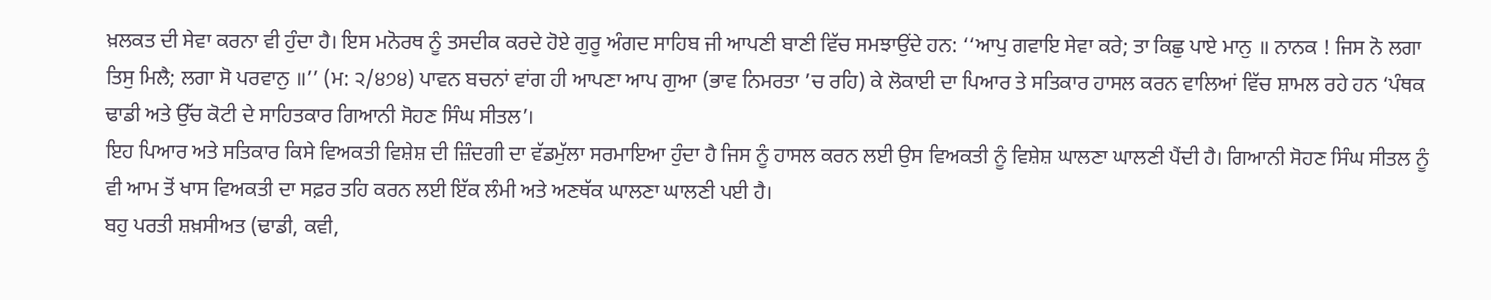ਖ਼ਲਕਤ ਦੀ ਸੇਵਾ ਕਰਨਾ ਵੀ ਹੁੰਦਾ ਹੈ। ਇਸ ਮਨੋਰਥ ਨੂੰ ਤਸਦੀਕ ਕਰਦੇ ਹੋਏ ਗੁਰੂ ਅੰਗਦ ਸਾਹਿਬ ਜੀ ਆਪਣੀ ਬਾਣੀ ਵਿੱਚ ਸਮਝਾਉਂਦੇ ਹਨ: ‘‘ਆਪੁ ਗਵਾਇ ਸੇਵਾ ਕਰੇ; ਤਾ ਕਿਛੁ ਪਾਏ ਮਾਨੁ ॥ ਨਾਨਕ ! ਜਿਸ ਨੋ ਲਗਾ ਤਿਸੁ ਮਿਲੈ; ਲਗਾ ਸੋ ਪਰਵਾਨੁ ॥’’ (ਮ: ੨/੪੭੪) ਪਾਵਨ ਬਚਨਾਂ ਵਾਂਗ ਹੀ ਆਪਣਾ ਆਪ ਗੁਆ (ਭਾਵ ਨਿਮਰਤਾ ’ਚ ਰਹਿ) ਕੇ ਲੋਕਾਈ ਦਾ ਪਿਆਰ ਤੇ ਸਤਿਕਾਰ ਹਾਸਲ ਕਰਨ ਵਾਲਿਆਂ ਵਿੱਚ ਸ਼ਾਮਲ ਰਹੇ ਹਨ ‘ਪੰਥਕ ਢਾਡੀ ਅਤੇ ਉੱਚ ਕੋਟੀ ਦੇ ਸਾਹਿਤਕਾਰ ਗਿਆਨੀ ਸੋਹਣ ਸਿੰਘ ਸੀਤਲ’।
ਇਹ ਪਿਆਰ ਅਤੇ ਸਤਿਕਾਰ ਕਿਸੇ ਵਿਅਕਤੀ ਵਿਸ਼ੇਸ਼ ਦੀ ਜ਼ਿੰਦਗੀ ਦਾ ਵੱਡਮੁੱਲਾ ਸਰਮਾਇਆ ਹੁੰਦਾ ਹੈ ਜਿਸ ਨੂੰ ਹਾਸਲ ਕਰਨ ਲਈ ਉਸ ਵਿਅਕਤੀ ਨੂੰ ਵਿਸ਼ੇਸ਼ ਘਾਲਣਾ ਘਾਲਣੀ ਪੈਂਦੀ ਹੈ। ਗਿਆਨੀ ਸੋਹਣ ਸਿੰਘ ਸੀਤਲ ਨੂੰ ਵੀ ਆਮ ਤੋਂ ਖਾਸ ਵਿਅਕਤੀ ਦਾ ਸਫ਼ਰ ਤਹਿ ਕਰਨ ਲਈ ਇੱਕ ਲੰਮੀ ਅਤੇ ਅਣਥੱਕ ਘਾਲਣਾ ਘਾਲਣੀ ਪਈ ਹੈ।
ਬਹੁ ਪਰਤੀ ਸ਼ਖ਼ਸੀਅਤ (ਢਾਡੀ, ਕਵੀ,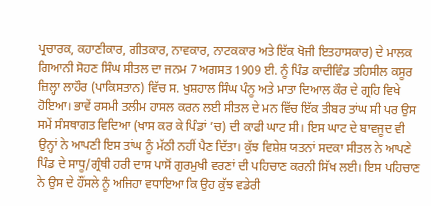ਪ੍ਰਚਾਰਕ, ਕਹਾਣੀਕਾਰ, ਗੀਤਕਾਰ, ਨਾਵਕਾਰ, ਨਾਟਕਕਾਰ ਅਤੇ ਇੱਕ ਖੋਜੀ ਇਤਹਾਸਕਾਰ) ਦੇ ਮਾਲਕ ਗਿਆਨੀ ਸੋਹਣ ਸਿੰਘ ਸੀਤਲ ਦਾ ਜਨਮ 7 ਅਗਸਤ 1909 ਈ. ਨੂੰ ਪਿੰਡ ਕਾਦੀਵਿੰਡ ਤਹਿਸੀਲ ਕਸੂਰ ਜ਼ਿਲ੍ਹਾ ਲਾਹੌਰ (ਪਾਕਿਸਤਾਨ) ਵਿੱਚ ਸ. ਖੁਸ਼ਹਾਲ ਸਿੰਘ ਪੰਨੂ ਅਤੇ ਮਾਤਾ ਦਿਆਲ ਕੌਰ ਦੇ ਗ੍ਰਹਿ ਵਿਖੇ ਹੋਇਆ। ਭਾਵੇਂ ਰਸਮੀ ਤਲੀਮ ਹਾਸਲ ਕਰਨ ਲਈ ਸੀਤਲ ਦੇ ਮਨ ਵਿੱਚ ਇੱਕ ਤੀਬਰ ਤਾਂਘ ਸੀ ਪਰ ਉਸ ਸਮੇਂ ਸੰਸਥਾਗਤ ਵਿਦਿਆ (ਖਾਸ ਕਰ ਕੇ ਪਿੰਡਾਂ ’ਚ) ਦੀ ਕਾਫੀ ਘਾਟ ਸੀ। ਇਸ ਘਾਟ ਦੇ ਬਾਵਜੂਦ ਵੀ ਉਨ੍ਹਾਂ ਨੇ ਆਪਣੀ ਇਸ ਤਾਂਘ ਨੂੰ ਮੱਠੀ ਨਹੀਂ ਪੈਣ ਦਿੱਤਾ। ਕੁੱਝ ਵਿਸ਼ੇਸ਼ ਯਤਨਾਂ ਸਦਕਾ ਸੀਤਲ ਨੇ ਆਪਣੇ ਪਿੰਡ ਦੇ ਸਾਧੂ/ਗ੍ਰੰਥੀ ਹਰੀ ਦਾਸ ਪਾਸੋਂ ਗੁਰਮੁਖੀ ਵਰਣਾਂ ਦੀ ਪਹਿਚਾਣ ਕਰਨੀ ਸਿੱਖ ਲਈ। ਇਸ ਪਹਿਚਾਣ ਨੇ ਉਸ ਦੇ ਹੌਂਸਲੇ ਨੂੰ ਅਜਿਹਾ ਵਧਾਇਆ ਕਿ ਉਹ ਕੁੱਝ ਵਡੇਰੀ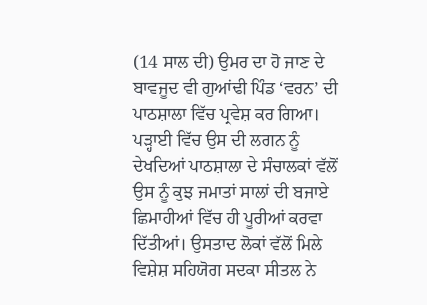(14 ਸਾਲ ਦੀ) ਉਮਰ ਦਾ ਹੋ ਜਾਣ ਦੇ ਬਾਵਜੂਦ ਵੀ ਗੁਆਂਢੀ ਪਿੰਡ ‘ਵਰਨ’ ਦੀ ਪਾਠਸ਼ਾਲਾ ਵਿੱਚ ਪ੍ਰਵੇਸ਼ ਕਰ ਗਿਆ। ਪੜ੍ਹਾਈ ਵਿੱਚ ਉਸ ਦੀ ਲਗਨ ਨੂੰ ਦੇਖਦਿਆਂ ਪਾਠਸ਼ਾਲਾ ਦੇ ਸੰਚਾਲਕਾਂ ਵੱਲੋਂ ਉਸ ਨੂੰ ਕੁਝ ਜਮਾਤਾਂ ਸਾਲਾਂ ਦੀ ਬਜਾਏ ਛਿਮਾਹੀਆਂ ਵਿੱਚ ਹੀ ਪੂਰੀਆਂ ਕਰਵਾ ਦਿੱਤੀਆਂ। ਉਸਤਾਦ ਲੋਕਾਂ ਵੱਲੋਂ ਮਿਲੇ ਵਿਸ਼ੇਸ਼ ਸਹਿਯੋਗ ਸਦਕਾ ਸੀਤਲ ਨੇ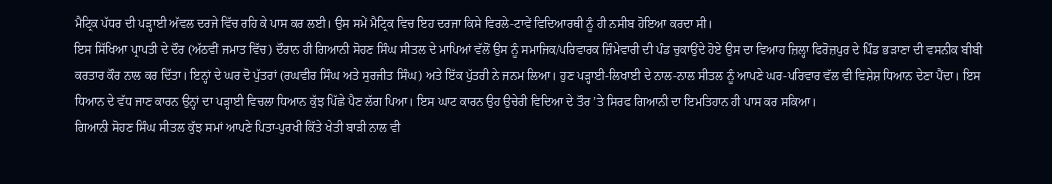ਮੈਟ੍ਰਿਕ ਪੱਧਰ ਦੀ ਪੜ੍ਹਾਈ ਅੱਵਲ ਦਰਜੇ ਵਿੱਚ ਰਹਿ ਕੇ ਪਾਸ ਕਰ ਲਈ। ਉਸ ਸਮੇਂ ਮੈਟ੍ਰਿਕ ਵਿਚ ਇਹ ਦਰਜਾ ਕਿਸੇ ਵਿਰਲੇ-ਟਾਵੇਂ ਵਿਦਿਆਰਥੀ ਨੂੰ ਹੀ ਨਸੀਬ ਹੋਇਆ ਕਰਦਾ ਸੀ।
ਇਸ ਸਿੱਖਿਆ ਪ੍ਰਾਪਤੀ ਦੇ ਦੌਰ (ਅੱਠਵੀਂ ਜਮਾਤ ਵਿੱਚ) ਦੌਰਾਨ ਹੀ ਗਿਆਨੀ ਸੋਹਣ ਸਿੰਘ ਸੀਤਲ ਦੇ ਮਾਪਿਆਂ ਵੱਲੋਂ ਉਸ ਨੂੰ ਸਮਾਜਿਕ/ਪਰਿਵਾਰਕ ਜ਼ਿੰਮੇਵਾਰੀ ਦੀ ਪੰਡ ਚੁਕਾਉਂਦੇ ਹੋਏ ਉਸ ਦਾ ਵਿਆਹ ਜ਼ਿਲ੍ਹਾ ਫਿਰੋਜ਼ਪੁਰ ਦੇ ਪਿੰਡ ਭੜਾਣਾ ਦੀ ਵਸਨੀਕ ਬੀਬੀ ਕਰਤਾਰ ਕੌਰ ਨਾਲ ਕਰ ਦਿੱਤਾ। ਇਨ੍ਹਾਂ ਦੇ ਘਰ ਦੋ ਪੁੱਤਰਾਂ (ਰਘਵੀਰ ਸਿੰਘ ਅਤੇ ਸੁਰਜੀਤ ਸਿੰਘ) ਅਤੇ ਇੱਕ ਪੁੱਤਰੀ ਨੇ ਜਨਮ ਲਿਆ। ਹੁਣ ਪੜ੍ਹਾਈ-ਲਿਖਾਈ ਦੇ ਨਾਲ-ਨਾਲ ਸੀਤਲ ਨੂੰ ਆਪਣੇ ਘਰ-ਪਰਿਵਾਰ ਵੱਲ ਵੀ ਵਿਸ਼ੇਸ਼ ਧਿਆਨ ਦੇਣਾ ਪੈਂਦਾ। ਇਸ ਧਿਆਨ ਦੇ ਵੱਧ ਜਾਣ ਕਾਰਨ ਉਨ੍ਹਾਂ ਦਾ ਪੜ੍ਹਾਈ ਵਿਚਲਾ ਧਿਆਨ ਕੁੱਝ ਪਿੱਛੇ ਪੈਣ ਲੱਗ ਪਿਆ। ਇਸ ਘਾਟ ਕਾਰਨ ਉਹ ਉਚੇਰੀ ਵਿਦਿਆ ਦੇ ਤੌਰ ’ਤੇ ਸਿਰਫ ਗਿਆਨੀ ਦਾ ਇਮਤਿਹਾਨ ਹੀ ਪਾਸ ਕਰ ਸਕਿਆ।
ਗਿਆਨੀ ਸੋਹਣ ਸਿੰਘ ਸੀਤਲ ਕੁੱਝ ਸਮਾਂ ਆਪਣੇ ਪਿਤਾ-ਪੁਰਖੀ ਕਿੱਤੇ ਖੇਤੀ ਬਾੜੀ ਨਾਲ ਵੀ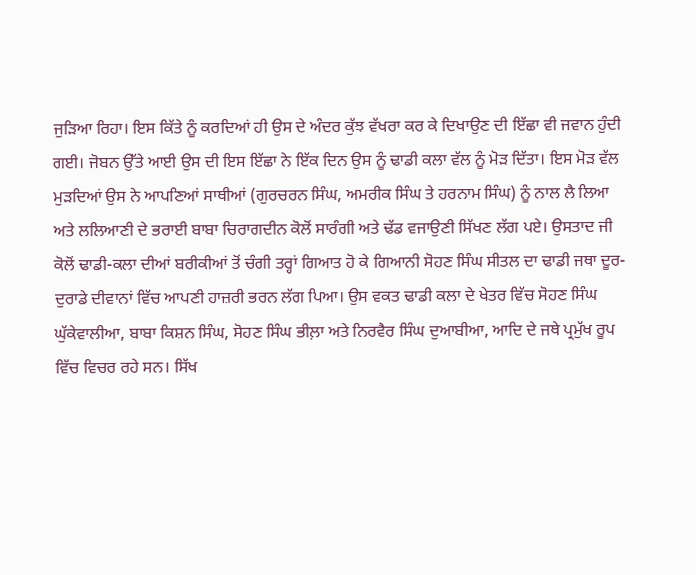ਜੁੜਿਆ ਰਿਹਾ। ਇਸ ਕਿੱਤੇ ਨੂੰ ਕਰਦਿਆਂ ਹੀ ਉਸ ਦੇ ਅੰਦਰ ਕੁੱਝ ਵੱਖਰਾ ਕਰ ਕੇ ਦਿਖਾਉਣ ਦੀ ਇੱਛਾ ਵੀ ਜਵਾਨ ਹੁੰਦੀ ਗਈ। ਜੋਬਨ ਉੱਤੇ ਆਈ ਉਸ ਦੀ ਇਸ ਇੱਛਾ ਨੇ ਇੱਕ ਦਿਨ ਉਸ ਨੂੰ ਢਾਡੀ ਕਲਾ ਵੱਲ ਨੂੰ ਮੋੜ ਦਿੱਤਾ। ਇਸ ਮੋੜ ਵੱਲ ਮੁੜਦਿਆਂ ਉਸ ਨੇ ਆਪਣਿਆਂ ਸਾਥੀਆਂ (ਗੁਰਚਰਨ ਸਿੰਘ, ਅਮਰੀਕ ਸਿੰਘ ਤੇ ਹਰਨਾਮ ਸਿੰਘ) ਨੂੰ ਨਾਲ ਲੈ ਲਿਆ ਅਤੇ ਲਲਿਆਣੀ ਦੇ ਭਰਾਈ ਬਾਬਾ ਚਿਰਾਗਦੀਨ ਕੋਲੋਂ ਸਾਰੰਗੀ ਅਤੇ ਢੱਡ ਵਜਾਉਣੀ ਸਿੱਖਣ ਲੱਗ ਪਏ। ਉਸਤਾਦ ਜੀ ਕੋਲੋਂ ਢਾਡੀ-ਕਲਾ ਦੀਆਂ ਬਰੀਕੀਆਂ ਤੋਂ ਚੰਗੀ ਤਰ੍ਹਾਂ ਗਿਆਤ ਹੋ ਕੇ ਗਿਆਨੀ ਸੋਹਣ ਸਿੰਘ ਸੀਤਲ ਦਾ ਢਾਡੀ ਜਥਾ ਦੂਰ-ਦੁਰਾਡੇ ਦੀਵਾਨਾਂ ਵਿੱਚ ਆਪਣੀ ਹਾਜ਼ਰੀ ਭਰਨ ਲੱਗ ਪਿਆ। ਉਸ ਵਕਤ ਢਾਡੀ ਕਲਾ ਦੇ ਖੇਤਰ ਵਿੱਚ ਸੋਹਣ ਸਿੰਘ ਘੁੱਕੇਵਾਲੀਆ, ਬਾਬਾ ਕਿਸ਼ਨ ਸਿੰਘ, ਸੋਹਣ ਸਿੰਘ ਭੀਲ਼ਾ ਅਤੇ ਨਿਰਵੈਰ ਸਿੰਘ ਦੁਆਬੀਆ, ਆਦਿ ਦੇ ਜਥੇ ਪ੍ਰਮੁੱਖ ਰੂਪ ਵਿੱਚ ਵਿਚਰ ਰਹੇ ਸਨ। ਸਿੱਖ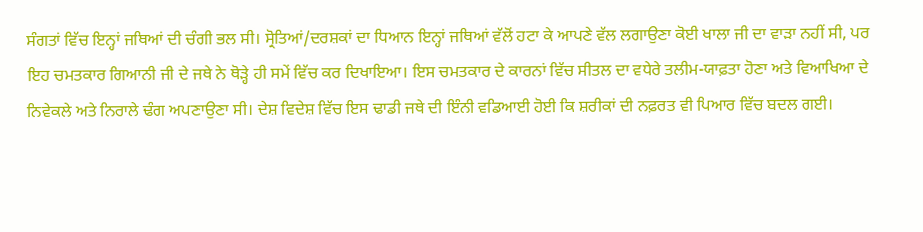ਸੰਗਤਾਂ ਵਿੱਚ ਇਨ੍ਹਾਂ ਜਥਿਆਂ ਦੀ ਚੰਗੀ ਭਲ ਸੀ। ਸ੍ਰੋਤਿਆਂ/ਦਰਸ਼ਕਾਂ ਦਾ ਧਿਆਨ ਇਨ੍ਹਾਂ ਜਥਿਆਂ ਵੱਲੋਂ ਹਟਾ ਕੇ ਆਪਣੇ ਵੱਲ ਲਗਾਉਣਾ ਕੋਈ ਖਾਲਾ ਜੀ ਦਾ ਵਾੜਾ ਨਹੀਂ ਸੀ, ਪਰ ਇਹ ਚਮਤਕਾਰ ਗਿਆਨੀ ਜੀ ਦੇ ਜਥੇ ਨੇ ਥੋੜ੍ਹੇ ਹੀ ਸਮੇਂ ਵਿੱਚ ਕਰ ਦਿਖਾਇਆ। ਇਸ ਚਮਤਕਾਰ ਦੇ ਕਾਰਨਾਂ ਵਿੱਚ ਸੀਤਲ ਦਾ ਵਧੇਰੇ ਤਲੀਮ-ਯਾਫ਼ਤਾ ਹੋਣਾ ਅਤੇ ਵਿਆਖਿਆ ਦੇ ਨਿਵੇਕਲੇ ਅਤੇ ਨਿਰਾਲੇ ਢੰਗ ਅਪਣਾਉਣਾ ਸੀ। ਦੇਸ਼ ਵਿਦੇਸ਼ ਵਿੱਚ ਇਸ ਢਾਡੀ ਜਥੇ ਦੀ ਇੰਨੀ ਵਡਿਆਈ ਹੋਈ ਕਿ ਸ਼ਰੀਕਾਂ ਦੀ ਨਫ਼ਰਤ ਵੀ ਪਿਆਰ ਵਿੱਚ ਬਦਲ ਗਈ।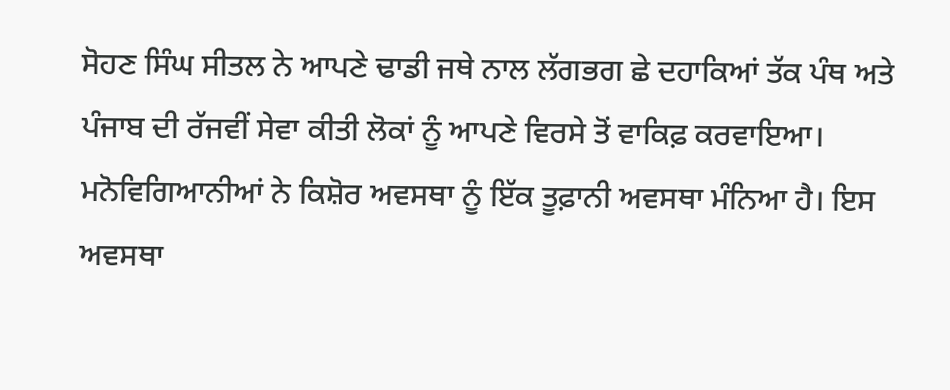ਸੋਹਣ ਸਿੰਘ ਸੀਤਲ ਨੇ ਆਪਣੇ ਢਾਡੀ ਜਥੇ ਨਾਲ ਲੱਗਭਗ ਛੇ ਦਹਾਕਿਆਂ ਤੱਕ ਪੰਥ ਅਤੇ ਪੰਜਾਬ ਦੀ ਰੱਜਵੀਂ ਸੇਵਾ ਕੀਤੀ ਲੋਕਾਂ ਨੂੰ ਆਪਣੇ ਵਿਰਸੇ ਤੋਂ ਵਾਕਿਫ਼ ਕਰਵਾਇਆ।
ਮਨੋਵਿਗਿਆਨੀਆਂ ਨੇ ਕਿਸ਼ੋਰ ਅਵਸਥਾ ਨੂੰ ਇੱਕ ਤੂਫ਼ਾਨੀ ਅਵਸਥਾ ਮੰਨਿਆ ਹੈ। ਇਸ ਅਵਸਥਾ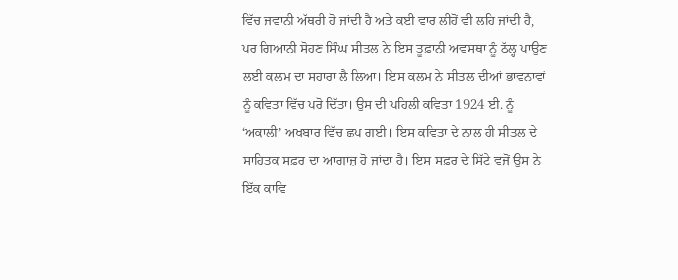ਵਿੱਚ ਜਵਾਨੀ ਅੱਥਰੀ ਹੋ ਜਾਂਦੀ ਹੈ ਅਤੇ ਕਈ ਵਾਰ ਲੀਹੋਂ ਵੀ ਲਹਿ ਜਾਂਦੀ ਹੈ, ਪਰ ਗਿਆਨੀ ਸੋਹਣ ਸਿੰਘ ਸੀਤਲ ਨੇ ਇਸ ਤੂਫ਼ਾਨੀ ਅਵਸਥਾ ਨੂੰ ਠੱਲ੍ਹ ਪਾਉਣ ਲਈ ਕਲਮ ਦਾ ਸਹਾਰਾ ਲੈ ਲਿਆ। ਇਸ ਕਲਮ ਨੇ ਸੀਤਲ ਦੀਆਂ ਭਾਵਨਾਵਾਂ ਨੂੰ ਕਵਿਤਾ ਵਿੱਚ ਪਰੋ ਦਿੱਤਾ। ਉਸ ਦੀ ਪਹਿਲੀ ਕਵਿਤਾ 1924 ਈ. ਨੂੰ ‘ਅਕਾਲੀ’ ਅਖਬਾਰ ਵਿੱਚ ਛਪ ਗਈ। ਇਸ ਕਵਿਤਾ ਦੇ ਨਾਲ ਹੀ ਸੀਤਲ ਦੇ ਸਾਹਿਤਕ ਸਫ਼ਰ ਦਾ ਆਗਾਜ਼ ਹੋ ਜਾਂਦਾ ਹੈ। ਇਸ ਸਫ਼ਰ ਦੇ ਸਿੱਟੇ ਵਜੋਂ ਉਸ ਨੇ ਇੱਕ ਕਾਵਿ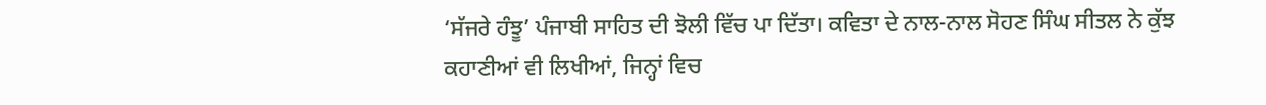‘ਸੱਜਰੇ ਹੰਝੂ’ ਪੰਜਾਬੀ ਸਾਹਿਤ ਦੀ ਝੋਲੀ ਵਿੱਚ ਪਾ ਦਿੱਤਾ। ਕਵਿਤਾ ਦੇ ਨਾਲ-ਨਾਲ ਸੋਹਣ ਸਿੰਘ ਸੀਤਲ ਨੇ ਕੁੱਝ ਕਹਾਣੀਆਂ ਵੀ ਲਿਖੀਆਂ, ਜਿਨ੍ਹਾਂ ਵਿਚ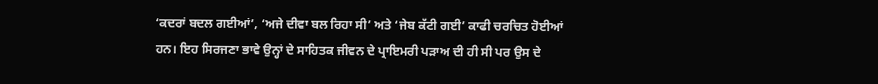‘ਕਦਰਾਂ ਬਦਲ ਗਈਆਂ’, ‘ਅਜੇ ਦੀਵਾ ਬਲ ਰਿਹਾ ਸੀ’ ਅਤੇ ‘ਜੇਬ ਕੱਟੀ ਗਈ’ ਕਾਫੀ ਚਰਚਿਤ ਹੋਈਆਂ ਹਨ। ਇਹ ਸਿਰਜਣਾ ਭਾਵੇ ਉਨ੍ਹਾਂ ਦੇ ਸਾਹਿਤਕ ਜੀਵਨ ਦੇ ਪ੍ਰਾਇਮਰੀ ਪੜਾਅ ਦੀ ਹੀ ਸੀ ਪਰ ਉਸ ਦੇ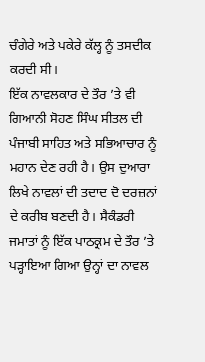ਚੰਗੇਰੇ ਅਤੇ ਪਕੇਰੇ ਕੱਲ੍ਹ ਨੂੰ ਤਸਦੀਕ ਕਰਦੀ ਸੀ।
ਇੱਕ ਨਾਵਲਕਾਰ ਦੇ ਤੌਰ ’ਤੇ ਵੀ ਗਿਆਨੀ ਸੋਹਣ ਸਿੰਘ ਸੀਤਲ ਦੀ ਪੰਜਾਬੀ ਸਾਹਿਤ ਅਤੇ ਸਭਿਆਚਾਰ ਨੂੰ ਮਹਾਨ ਦੇਣ ਰਹੀ ਹੈ। ਉਸ ਦੁਆਰਾ ਲਿਖੇ ਨਾਵਲਾਂ ਦੀ ਤਦਾਦ ਦੋ ਦਰਜ਼ਨਾਂ ਦੇ ਕਰੀਬ ਬਣਦੀ ਹੈ। ਸੈਕੰਡਰੀ ਜਮਾਤਾਂ ਨੂੰ ਇੱਕ ਪਾਠਕ੍ਰਮ ਦੇ ਤੌਰ ’ਤੇ ਪੜ੍ਹਾਇਆ ਗਿਆ ਉਨ੍ਹਾਂ ਦਾ ਨਾਵਲ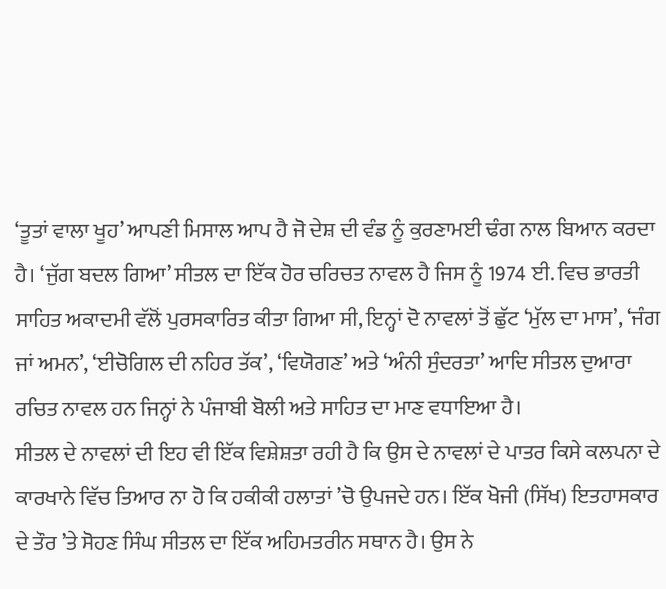‘ਤੂਤਾਂ ਵਾਲਾ ਖੂਹ’ ਆਪਣੀ ਮਿਸਾਲ ਆਪ ਹੈ ਜੋ ਦੇਸ਼ ਦੀ ਵੰਡ ਨੂੰ ਕੁਰਣਾਮਈ ਢੰਗ ਨਾਲ ਬਿਆਨ ਕਰਦਾ ਹੈ। ‘ਜੁੱਗ ਬਦਲ ਗਿਆ’ ਸੀਤਲ ਦਾ ਇੱਕ ਹੋਰ ਚਰਿਚਤ ਨਾਵਲ ਹੈ ਜਿਸ ਨੂੰ 1974 ਈ. ਵਿਚ ਭਾਰਤੀ ਸਾਹਿਤ ਅਕਾਦਮੀ ਵੱਲੋਂ ਪੁਰਸਕਾਰਿਤ ਕੀਤਾ ਗਿਆ ਸੀ, ਇਨ੍ਹਾਂ ਦੋ ਨਾਵਲਾਂ ਤੋਂ ਛੁੱਟ ‘ਮੁੱਲ ਦਾ ਮਾਸ’, ‘ਜੰਗ ਜਾਂ ਅਮਨ’, ‘ਈਚੋਗਿਲ ਦੀ ਨਹਿਰ ਤੱਕ’, ‘ਵਿਯੋਗਣ’ ਅਤੇ ‘ਅੰਨੀ ਸੁੰਦਰਤਾ’ ਆਦਿ ਸੀਤਲ ਦੁਆਰਾ ਰਚਿਤ ਨਾਵਲ ਹਨ ਜਿਨ੍ਹਾਂ ਨੇ ਪੰਜਾਬੀ ਬੋਲੀ ਅਤੇ ਸਾਹਿਤ ਦਾ ਮਾਣ ਵਧਾਇਆ ਹੈ।
ਸੀਤਲ ਦੇ ਨਾਵਲਾਂ ਦੀ ਇਹ ਵੀ ਇੱਕ ਵਿਸ਼ੇਸ਼ਤਾ ਰਹੀ ਹੈ ਕਿ ਉਸ ਦੇ ਨਾਵਲਾਂ ਦੇ ਪਾਤਰ ਕਿਸੇ ਕਲਪਨਾ ਦੇ ਕਾਰਖਾਨੇ ਵਿੱਚ ਤਿਆਰ ਨਾ ਹੋ ਕਿ ਹਕੀਕੀ ਹਲਾਤਾਂ ’ਚੋ ਉਪਜਦੇ ਹਨ। ਇੱਕ ਖੋਜੀ (ਸਿੱਖ) ਇਤਹਾਸਕਾਰ ਦੇ ਤੌਰ ’ਤੇ ਸੋਹਣ ਸਿੰਘ ਸੀਤਲ ਦਾ ਇੱਕ ਅਹਿਮਤਰੀਨ ਸਥਾਨ ਹੈ। ਉਸ ਨੇ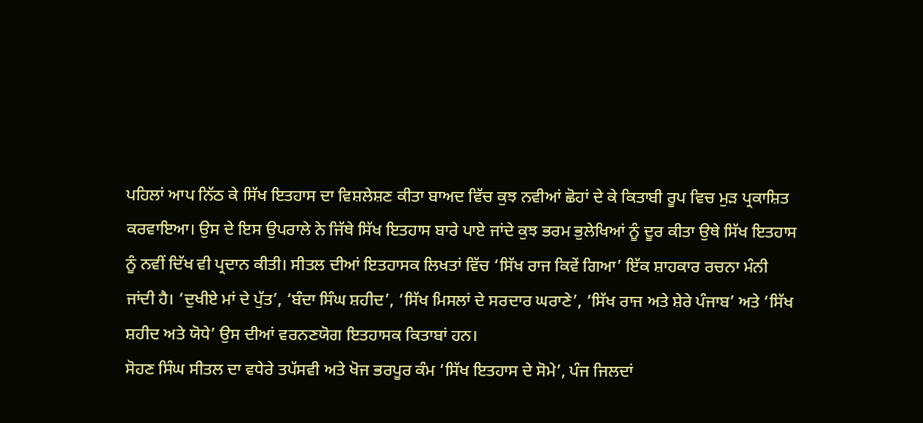ਪਹਿਲਾਂ ਆਪ ਨਿੱਠ ਕੇ ਸਿੱਖ ਇਤਹਾਸ ਦਾ ਵਿਸ਼ਲੇਸ਼ਣ ਕੀਤਾ ਬਾਅਦ ਵਿੱਚ ਕੁਝ ਨਵੀਆਂ ਛੋਹਾਂ ਦੇ ਕੇ ਕਿਤਾਬੀ ਰੂਪ ਵਿਚ ਮੁੜ ਪ੍ਰਕਾਸ਼ਿਤ ਕਰਵਾਇਆ। ਉਸ ਦੇ ਇਸ ਉਪਰਾਲੇ ਨੇ ਜਿੱਥੇ ਸਿੱਖ ਇਤਹਾਸ ਬਾਰੇ ਪਾਏ ਜਾਂਦੇ ਕੁਝ ਭਰਮ ਭੁਲੇਖਿਆਂ ਨੂੰ ਦੂਰ ਕੀਤਾ ਉਥੇ ਸਿੱਖ ਇਤਹਾਸ ਨੂੰ ਨਵੀਂ ਦਿੱਖ ਵੀ ਪ੍ਰਦਾਨ ਕੀਤੀ। ਸੀਤਲ ਦੀਆਂ ਇਤਹਾਸਕ ਲਿਖਤਾਂ ਵਿੱਚ ‘ਸਿੱਖ ਰਾਜ ਕਿਵੇਂ ਗਿਆ’ ਇੱਕ ਸ਼ਾਹਕਾਰ ਰਚਨਾ ਮੰਨੀ ਜਾਂਦੀ ਹੈ। ‘ਦੁਖੀਏ ਮਾਂ ਦੇ ਪੁੱਤ’, ‘ਬੰਦਾ ਸਿੰਘ ਸ਼ਹੀਦ’, ‘ਸਿੱਖ ਮਿਸਲਾਂ ਦੇ ਸਰਦਾਰ ਘਰਾਣੇ’, ‘ਸਿੱਖ ਰਾਜ ਅਤੇ ਸ਼ੇਰੇ ਪੰਜਾਬ’ ਅਤੇ ‘ਸਿੱਖ ਸ਼ਹੀਦ ਅਤੇ ਯੋਧੇ’ ਉਸ ਦੀਆਂ ਵਰਨਣਯੋਗ ਇਤਹਾਸਕ ਕਿਤਾਬਾਂ ਹਨ।
ਸੋਹਣ ਸਿੰਘ ਸੀਤਲ ਦਾ ਵਧੇਰੇ ਤਪੱਸਵੀ ਅਤੇ ਖੋਜ ਭਰਪੂਰ ਕੰਮ ‘ਸਿੱਖ ਇਤਹਾਸ ਦੇ ਸੋਮੇ’, ਪੰਜ ਜਿਲਦਾਂ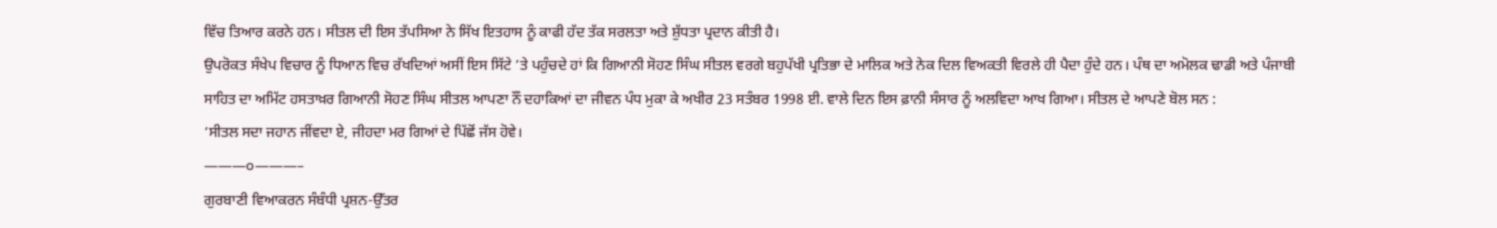ਵਿੱਚ ਤਿਆਰ ਕਰਨੇ ਹਨ। ਸੀਤਲ ਦੀ ਇਸ ਤੱਪਸਿਆ ਨੇ ਸਿੱਖ ਇਤਹਾਸ ਨੂੰ ਕਾਫੀ ਹੱਦ ਤੱਕ ਸਰਲਤਾ ਅਤੇ ਸ਼ੁੱਧਤਾ ਪ੍ਰਦਾਨ ਕੀਤੀ ਹੈ।
ਉਪਰੋਕਤ ਸੰਖੇਪ ਵਿਚਾਰ ਨੂੰ ਧਿਆਨ ਵਿਚ ਰੱਖਦਿਆਂ ਅਸੀਂ ਇਸ ਸਿੱਟੇ ’ਤੇ ਪਹੁੰਚਦੇ ਹਾਂ ਕਿ ਗਿਆਨੀ ਸੋਹਣ ਸਿੰਘ ਸੀਤਲ ਵਰਗੇ ਬਹੁਪੱਖੀ ਪ੍ਰਤਿਭਾ ਦੇ ਮਾਲਿਕ ਅਤੇ ਨੇਕ ਦਿਲ ਵਿਅਕਤੀ ਵਿਰਲੇ ਹੀ ਪੈਦਾ ਹੁੰਦੇ ਹਨ। ਪੰਥ ਦਾ ਅਮੋਲਕ ਢਾਡੀ ਅਤੇ ਪੰਜਾਬੀ ਸਾਹਿਤ ਦਾ ਅਮਿੱਟ ਹਸਤਾਖ਼ਰ ਗਿਆਨੀ ਸੋਹਣ ਸਿੰਘ ਸੀਤਲ ਆਪਣਾ ਨੌਂ ਦਹਾਕਿਆਂ ਦਾ ਜੀਵਨ ਪੰਧ ਮੁਕਾ ਕੇ ਅਖੀਰ 23 ਸਤੰਬਰ 1998 ਈ. ਵਾਲੇ ਦਿਨ ਇਸ ਫ਼ਾਨੀ ਸੰਸਾਰ ਨੂੰ ਅਲਵਿਦਾ ਆਖ ਗਿਆ। ਸੀਤਲ ਦੇ ਆਪਣੇ ਬੋਲ ਸਨ :
‘ਸੀਤਲ ਸਦਾ ਜਹਾਨ ਜੀਂਵਦਾ ਏ, ਜੀਹਦਾ ਮਰ ਗਿਆਂ ਦੇ ਪਿੱਛੋਂ ਜੱਸ ਹੋਵੇ।
———੦———–
ਗੁਰਬਾਣੀ ਵਿਆਕਰਨ ਸੰਬੰਧੀ ਪ੍ਰਸ਼ਨ-ਉੱਤਰ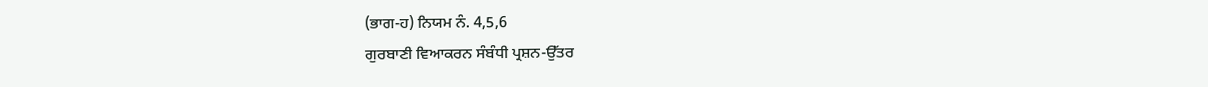(ਭਾਗ-ਹ) ਨਿਯਮ ਨੰ. 4,5,6
ਗੁਰਬਾਣੀ ਵਿਆਕਰਨ ਸੰਬੰਧੀ ਪ੍ਰਸ਼ਨ-ਉੱਤਰ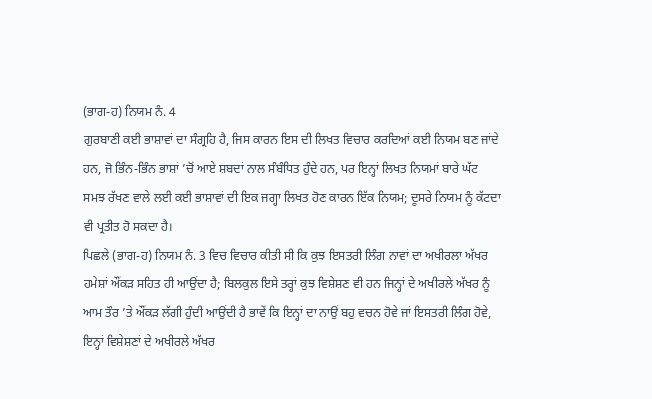(ਭਾਗ-ਹ) ਨਿਯਮ ਨੰ. 4
ਗੁਰਬਾਣੀ ਕਈ ਭਾਸ਼ਾਵਾਂ ਦਾ ਸੰਗ੍ਰਹਿ ਹੈ, ਜਿਸ ਕਾਰਨ ਇਸ ਦੀ ਲਿਖਤ ਵਿਚਾਰ ਕਰਦਿਆਂ ਕਈ ਨਿਯਮ ਬਣ ਜਾਂਦੇ ਹਨ, ਜੋ ਭਿੰਨ-ਭਿੰਨ ਭਾਸ਼ਾਂ ’ਚੋਂ ਆਏ ਸ਼ਬਦਾਂ ਨਾਲ ਸੰਬੰਧਿਤ ਹੁੰਦੇ ਹਨ, ਪਰ ਇਨ੍ਹਾਂ ਲਿਖਤ ਨਿਯਮਾਂ ਬਾਰੇ ਘੱਟ ਸਮਝ ਰੱਖਣ ਵਾਲੇ ਲਈ ਕਈ ਭਾਸ਼ਾਵਾਂ ਦੀ ਇਕ ਜਗ੍ਹਾ ਲਿਖਤ ਹੋਣ ਕਾਰਨ ਇੱਕ ਨਿਯਮ; ਦੂਸਰੇ ਨਿਯਮ ਨੂੰ ਕੱਟਦਾ ਵੀ ਪ੍ਰਤੀਤ ਹੋ ਸਕਦਾ ਹੈ।
ਪਿਛਲੇ (ਭਾਗ-ਹ) ਨਿਯਮ ਨੰ. 3 ਵਿਚ ਵਿਚਾਰ ਕੀਤੀ ਸੀ ਕਿ ਕੁਝ ਇਸਤਰੀ ਲਿੰਗ ਨਾਵਾਂ ਦਾ ਅਖੀਰਲਾ ਅੱਖਰ ਹਮੇਸ਼ਾਂ ਔਂਕੜ ਸਹਿਤ ਹੀ ਆਉਂਦਾ ਹੈ; ਬਿਲਕੁਲ ਇਸੇ ਤਰ੍ਹਾਂ ਕੁਝ ਵਿਸ਼ੇਸ਼ਣ ਵੀ ਹਨ ਜਿਨ੍ਹਾਂ ਦੇ ਅਖੀਰਲੇ ਅੱਖਰ ਨੂੰ ਆਮ ਤੌਰ ’ਤੇ ਔਂਕੜ ਲੱਗੀ ਹੁੰਦੀ ਆਉਂਦੀ ਹੈ ਭਾਵੇਂ ਕਿ ਇਨ੍ਹਾਂ ਦਾ ਨਾਉਂ ਬਹੁ ਵਚਨ ਹੋਵੇ ਜਾਂ ਇਸਤਰੀ ਲਿੰਗ ਹੋਵੇ, ਇਨ੍ਹਾਂ ਵਿਸ਼ੇਸ਼ਣਾਂ ਦੇ ਅਖੀਰਲੇ ਅੱਖਰ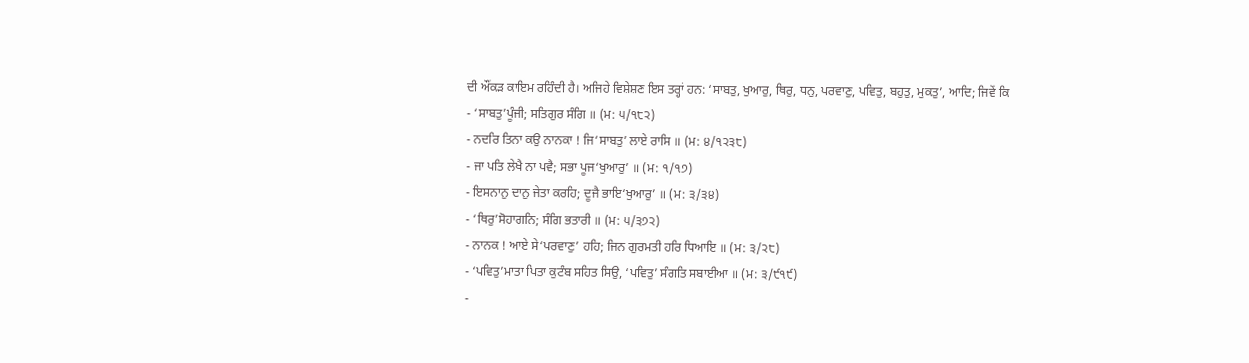ਦੀ ਔਂਕੜ ਕਾਇਮ ਰਹਿੰਦੀ ਹੈ। ਅਜਿਹੇ ਵਿਸ਼ੇਸ਼ਣ ਇਸ ਤਰ੍ਹਾਂ ਹਨ: ‘ਸਾਬਤੁ, ਖੁਆਰੁ, ਥਿਰੁ, ਧਨੁ, ਪਰਵਾਣੁ, ਪਵਿਤੁ, ਬਹੁਤੁ, ਮੁਕਤੁ’, ਆਦਿ; ਜਿਵੇਂ ਕਿ
- ‘ਸਾਬਤੁ’ਪੂੰਜੀ; ਸਤਿਗੁਰ ਸੰਗਿ ॥ (ਮ: ੫/੧੮੨)
- ਨਦਰਿ ਤਿਨਾ ਕਉ ਨਾਨਕਾ ! ਜਿ‘ਸਾਬਤੁ’ ਲਾਏ ਰਾਸਿ ॥ (ਮ: ੪/੧੨੩੮)
- ਜਾ ਪਤਿ ਲੇਖੈ ਨਾ ਪਵੈ; ਸਭਾ ਪੂਜ‘ਖੁਆਰੁ’ ॥ (ਮ: ੧/੧੭)
- ਇਸਨਾਨੁ ਦਾਨੁ ਜੇਤਾ ਕਰਹਿ; ਦੂਜੈ ਭਾਇ‘ਖੁਆਰੁ’ ॥ (ਮ: ੩/੩੪)
- ‘ਥਿਰੁ’ਸੋਹਾਗਨਿ; ਸੰਗਿ ਭਤਾਰੀ ॥ (ਮ: ੫/੩੭੨)
- ਨਾਨਕ ! ਆਏ ਸੇ‘ਪਰਵਾਣੁ’ ਹਹਿ; ਜਿਨ ਗੁਰਮਤੀ ਹਰਿ ਧਿਆਇ ॥ (ਮ: ੩/੨੮)
- ‘ਪਵਿਤੁ’ਮਾਤਾ ਪਿਤਾ ਕੁਟੰਬ ਸਹਿਤ ਸਿਉ, ‘ਪਵਿਤੁ’ ਸੰਗਤਿ ਸਬਾਈਆ ॥ (ਮ: ੩/੯੧੯)
-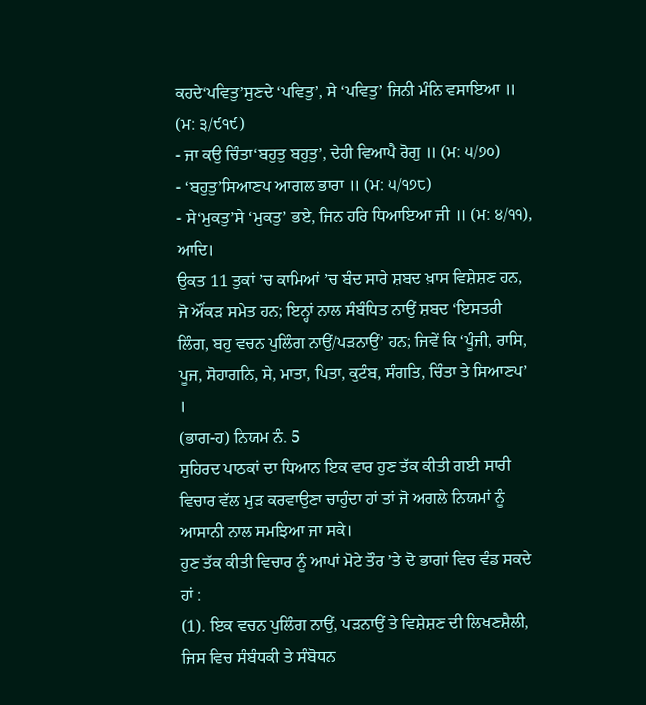ਕਹਦੇ‘ਪਵਿਤੁ’ਸੁਣਦੇ ‘ਪਵਿਤੁ’, ਸੇ ‘ਪਵਿਤੁ’ ਜਿਨੀ ਮੰਨਿ ਵਸਾਇਆ ॥ (ਮ: ੩/੯੧੯)
- ਜਾ ਕਉ ਚਿੰਤਾ‘ਬਹੁਤੁ ਬਹੁਤੁ’, ਦੇਹੀ ਵਿਆਪੈ ਰੋਗੁ ॥ (ਮ: ੫/੭੦)
- ‘ਬਹੁਤੁ’ਸਿਆਣਪ ਆਗਲ ਭਾਰਾ ॥ (ਮ: ੫/੧੭੮)
- ਸੇ‘ਮੁਕਤੁ’ਸੇ ‘ਮੁਕਤੁ’ ਭਏ, ਜਿਨ ਹਰਿ ਧਿਆਇਆ ਜੀ ॥ (ਮ: ੪/੧੧), ਆਦਿ।
ਉਕਤ 11 ਤੁਕਾਂ ’ਚ ਕਾਮਿਆਂ ’ਚ ਬੰਦ ਸਾਰੇ ਸ਼ਬਦ ਖ਼ਾਸ ਵਿਸ਼ੇਸ਼ਣ ਹਨ, ਜੋ ਔਂਕੜ ਸਮੇਤ ਹਨ; ਇਨ੍ਹਾਂ ਨਾਲ ਸੰਬੰਧਿਤ ਨਾਉਂ ਸ਼ਬਦ ‘ਇਸਤਰੀ ਲਿੰਗ, ਬਹੁ ਵਚਨ ਪੁਲਿੰਗ ਨਾਉਂ/ਪੜਨਾਉਂ’ ਹਨ; ਜਿਵੇਂ ਕਿ ‘ਪੂੰਜੀ, ਰਾਸਿ, ਪੂਜ, ਸੋਹਾਗਨਿ, ਸੇ, ਮਾਤਾ, ਪਿਤਾ, ਕੁਟੰਬ, ਸੰਗਤਿ, ਚਿੰਤਾ ਤੇ ਸਿਆਣਪ’ ।
(ਭਾਗ-ਹ) ਨਿਯਮ ਨੰ. 5
ਸੁਹਿਰਦ ਪਾਠਕਾਂ ਦਾ ਧਿਆਨ ਇਕ ਵਾਰ ਹੁਣ ਤੱਕ ਕੀਤੀ ਗਈ ਸਾਰੀ ਵਿਚਾਰ ਵੱਲ ਮੁੜ ਕਰਵਾਉਣਾ ਚਾਹੁੰਦਾ ਹਾਂ ਤਾਂ ਜੋ ਅਗਲੇ ਨਿਯਮਾਂ ਨੂੰ ਆਸਾਨੀ ਨਾਲ ਸਮਝਿਆ ਜਾ ਸਕੇ।
ਹੁਣ ਤੱਕ ਕੀਤੀ ਵਿਚਾਰ ਨੂੰ ਆਪਾਂ ਮੋਟੇ ਤੌਰ ’ਤੇ ਦੋ ਭਾਗਾਂ ਵਿਚ ਵੰਡ ਸਕਦੇ ਹਾਂ :
(1). ਇਕ ਵਚਨ ਪੁਲਿੰਗ ਨਾਉਂ, ਪੜਨਾਉਂ ਤੇ ਵਿਸ਼ੇਸ਼ਣ ਦੀ ਲਿਖਣਸ਼ੈਲੀ, ਜਿਸ ਵਿਚ ਸੰਬੰਧਕੀ ਤੇ ਸੰਬੋਧਨ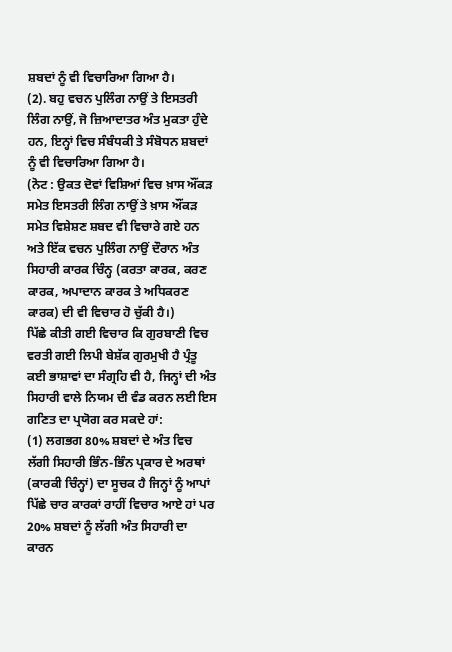ਸ਼ਬਦਾਂ ਨੂੰ ਵੀ ਵਿਚਾਰਿਆ ਗਿਆ ਹੈ।
(2). ਬਹੁ ਵਚਨ ਪੁਲਿੰਗ ਨਾਉਂ ਤੇ ਇਸਤਰੀ ਲਿੰਗ ਨਾਉਂ, ਜੋ ਜ਼ਿਆਦਾਤਰ ਅੰਤ ਮੁਕਤਾ ਹੁੰਦੇ ਹਨ, ਇਨ੍ਹਾਂ ਵਿਚ ਸੰਬੰਧਕੀ ਤੇ ਸੰਬੋਧਨ ਸ਼ਬਦਾਂ ਨੂੰ ਵੀ ਵਿਚਾਰਿਆ ਗਿਆ ਹੈ।
(ਨੋਟ : ਉਕਤ ਦੋਵਾਂ ਵਿਸ਼ਿਆਂ ਵਿਚ ਖ਼ਾਸ ਔਂਕੜ ਸਮੇਤ ਇਸਤਰੀ ਲਿੰਗ ਨਾਉਂ ਤੇ ਖ਼ਾਸ ਔਂਕੜ ਸਮੇਤ ਵਿਸ਼ੇਸ਼ਣ ਸ਼ਬਦ ਵੀ ਵਿਚਾਰੇ ਗਏ ਹਨ ਅਤੇ ਇੱਕ ਵਚਨ ਪੁਲਿੰਗ ਨਾਉਂ ਦੌਰਾਨ ਅੰਤ ਸਿਹਾਰੀ ਕਾਰਕ ਚਿੰਨ੍ਹ (ਕਰਤਾ ਕਾਰਕ, ਕਰਣ ਕਾਰਕ, ਅਪਾਦਾਨ ਕਾਰਕ ਤੇ ਅਧਿਕਰਣ ਕਾਰਕ) ਦੀ ਵੀ ਵਿਚਾਰ ਹੋ ਚੁੱਕੀ ਹੈ।)
ਪਿੱਛੇ ਕੀਤੀ ਗਈ ਵਿਚਾਰ ਕਿ ਗੁਰਬਾਣੀ ਵਿਚ ਵਰਤੀ ਗਈ ਲਿਪੀ ਬੇਸ਼ੱਕ ਗੁਰਮੁਖੀ ਹੈ ਪ੍ਰੰਤੂ ਕਈ ਭਾਸ਼ਾਵਾਂ ਦਾ ਸੰਗ੍ਰਹਿ ਵੀ ਹੈ, ਜਿਨ੍ਹਾਂ ਦੀ ਅੰਤ ਸਿਹਾਰੀ ਵਾਲੇ ਨਿਯਮ ਦੀ ਵੰਡ ਕਰਨ ਲਈ ਇਸ ਗਣਿਤ ਦਾ ਪ੍ਰਯੋਗ ਕਰ ਸਕਦੇ ਹਾਂ:
(1) ਲਗਭਗ 80% ਸ਼ਬਦਾਂ ਦੇ ਅੰਤ ਵਿਚ ਲੱਗੀ ਸਿਹਾਰੀ ਭਿੰਨ-ਭਿੰਨ ਪ੍ਰਕਾਰ ਦੇ ਅਰਥਾਂ (ਕਾਰਕੀ ਚਿੰਨ੍ਹਾਂ) ਦਾ ਸੂਚਕ ਹੈ ਜਿਨ੍ਹਾਂ ਨੂੰ ਆਪਾਂ ਪਿੱਛੇ ਚਾਰ ਕਾਰਕਾਂ ਰਾਹੀਂ ਵਿਚਾਰ ਆਏ ਹਾਂ ਪਰ 20% ਸ਼ਬਦਾਂ ਨੂੰ ਲੱਗੀ ਅੰਤ ਸਿਹਾਰੀ ਦਾ ਕਾਰਨ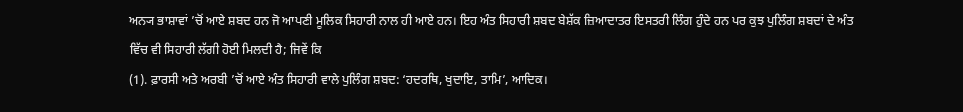ਅਨ੍ਯ ਭਾਸ਼ਾਵਾਂ ’ਚੋਂ ਆਏ ਸ਼ਬਦ ਹਨ ਜੋ ਆਪਣੀ ਮੂਲਿਕ ਸਿਹਾਰੀ ਨਾਲ ਹੀ ਆਏ ਹਨ। ਇਹ ਅੰਤ ਸਿਹਾਰੀ ਸ਼ਬਦ ਬੇਸ਼ੱਕ ਜ਼ਿਆਦਾਤਰ ਇਸਤਰੀ ਲਿੰਗ ਹੁੰਦੇ ਹਨ ਪਰ ਕੁਝ ਪੁਲਿੰਗ ਸ਼ਬਦਾਂ ਦੇ ਅੰਤ ਵਿੱਚ ਵੀ ਸਿਹਾਰੀ ਲੱਗੀ ਹੋਈ ਮਿਲਦੀ ਹੈ; ਜਿਵੇਂ ਕਿ
(1). ਫ਼ਾਰਸੀ ਅਤੇ ਅਰਬੀ ’ਚੋਂ ਆਏ ਅੰਤ ਸਿਹਾਰੀ ਵਾਲੇ ਪੁਲਿੰਗ ਸ਼ਬਦ: ‘ਹਦਰਥਿ, ਖੁਦਾਇ, ਤਾਮਿ’, ਆਦਿਕ।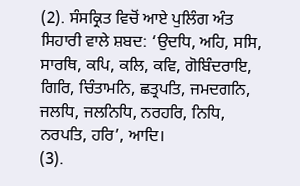(2). ਸੰਸਕ੍ਰਿਤ ਵਿਚੋਂ ਆਏ ਪੁਲਿੰਗ ਅੰਤ ਸਿਹਾਰੀ ਵਾਲੇ ਸ਼ਬਦ: ‘ਉਦਧਿ, ਅਹਿ, ਸਸਿ, ਸਾਰਥਿ, ਕਪਿ, ਕਲਿ, ਕਵਿ, ਗੋਬਿੰਦਰਾਇ, ਗਿਰਿ, ਚਿੰਤਾਮਨਿ, ਛਤ੍ਰਪਤਿ, ਜਮਦਗਨਿ, ਜਲਧਿ, ਜਲਨਿਧਿ, ਨਰਹਰਿ, ਨਿਧਿ, ਨਰਪਤਿ, ਹਰਿ’, ਆਦਿ।
(3).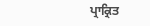ਪ੍ਰਾਕ੍ਰਿਤ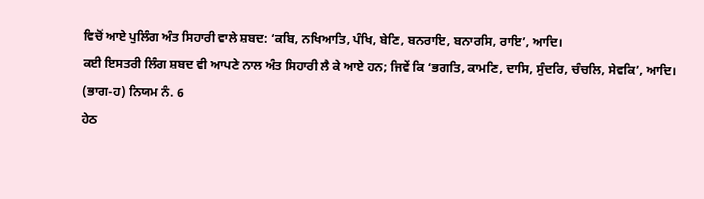ਵਿਚੋਂ ਆਏ ਪੁਲਿੰਗ ਅੰਤ ਸਿਹਾਰੀ ਵਾਲੇ ਸ਼ਬਦ: ‘ਕਬਿ, ਨਖਿਆਤਿ, ਪੰਖਿ, ਬੇਣਿ, ਬਨਰਾਇ, ਬਨਾਰਸਿ, ਰਾਇ’, ਆਦਿ।
ਕਈ ਇਸਤਰੀ ਲਿੰਗ ਸ਼ਬਦ ਵੀ ਆਪਣੇ ਨਾਲ ਅੰਤ ਸਿਹਾਰੀ ਲੈ ਕੇ ਆਏ ਹਨ; ਜਿਵੇਂ ਕਿ ‘ਭਗਤਿ, ਕਾਮਣਿ, ਦਾਸਿ, ਸੁੰਦਰਿ, ਚੰਚਲਿ, ਸੇਵਕਿ’, ਆਦਿ।
(ਭਾਗ-ਹ) ਨਿਯਮ ਨੰ. 6
ਹੇਠ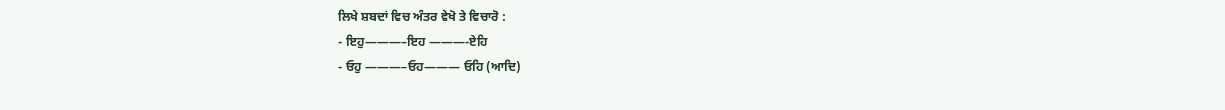ਲਿਖੇ ਸ਼ਬਦਾਂ ਵਿਚ ਅੰਤਰ ਵੇਖੋ ਤੇ ਵਿਚਾਰੋ :
- ਇਹੁ———–ਇਹ ———-ਏਹਿ
- ਓਹੁ ———–ਓਹ——— ਓਹਿ (ਆਦਿ)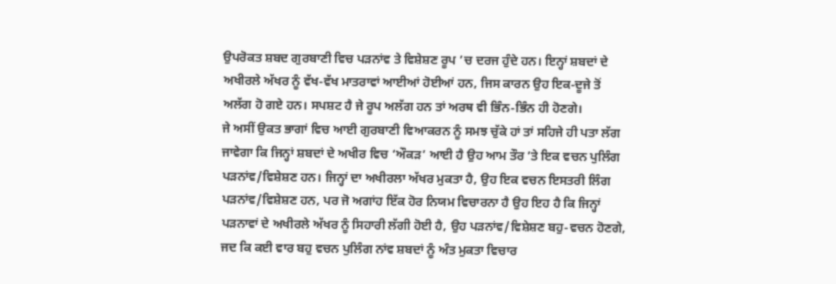ਉਪਰੋਕਤ ਸ਼ਬਦ ਗੁਰਬਾਣੀ ਵਿਚ ਪੜਨਾਂਵ ਤੇ ਵਿਸ਼ੇਸ਼ਣ ਰੂਪ ’ਚ ਦਰਜ ਹੁੰਦੇ ਹਨ। ਇਨ੍ਹਾਂ ਸ਼ਬਦਾਂ ਦੇ ਅਖੀਰਲੇ ਅੱਖਰ ਨੂੰ ਵੱਖ-ਵੱਖ ਮਾਤਰਾਵਾਂ ਆਈਆਂ ਹੋਈਆਂ ਹਨ, ਜਿਸ ਕਾਰਨ ਉਹ ਇਕ-ਦੂਜੇ ਤੋਂ ਅਲੱਗ ਹੋ ਗਏ ਹਨ। ਸਪਸ਼ਟ ਹੈ ਜੇ ਰੂਪ ਅਲੱਗ ਹਨ ਤਾਂ ਅਰਥ ਵੀ ਭਿੰਨ-ਭਿੰਨ ਹੀ ਹੋਣਗੇ।
ਜੇ ਅਸੀਂ ਉਕਤ ਭਾਗਾਂ ਵਿਚ ਆਈ ਗੁਰਬਾਣੀ ਵਿਆਕਰਨ ਨੂੰ ਸਮਝ ਚੁੱਕੇ ਹਾਂ ਤਾਂ ਸਹਿਜੇ ਹੀ ਪਤਾ ਲੱਗ ਜਾਵੇਗਾ ਕਿ ਜਿਨ੍ਹਾਂ ਸ਼ਬਦਾਂ ਦੇ ਅਖੀਰ ਵਿਚ ‘ਔਕੜ’ ਆਈ ਹੈ ਉਹ ਆਮ ਤੌਰ ’ਤੇ ਇਕ ਵਚਨ ਪੁਲਿੰਗ ਪੜਨਾਂਵ/ਵਿਸ਼ੇਸ਼ਣ ਹਨ। ਜਿਨ੍ਹਾਂ ਦਾ ਅਖੀਰਲਾ ਅੱਖਰ ਮੁਕਤਾ ਹੈ, ਉਹ ਇਕ ਵਚਨ ਇਸਤਰੀ ਲਿੰਗ ਪੜਨਾਂਵ/ਵਿਸ਼ੇਸ਼ਣ ਹਨ, ਪਰ ਜੋ ਅਗਾਂਹ ਇੱਕ ਹੋਰ ਨਿਯਮ ਵਿਚਾਰਨਾ ਹੈ ਉਹ ਇਹ ਹੈ ਕਿ ਜਿਨ੍ਹਾਂ ਪੜਨਾਵਾਂ ਦੇ ਅਖੀਰਲੇ ਅੱਖਰ ਨੂੰ ਸਿਹਾਰੀ ਲੱਗੀ ਹੋਈ ਹੈ, ਉਹ ਪੜਨਾਂਵ/ਵਿਸ਼ੇਸ਼ਣ ਬਹੁ-ਵਚਨ ਹੋਣਗੇ, ਜਦ ਕਿ ਕਈ ਵਾਰ ਬਹੁ ਵਚਨ ਪੁਲਿੰਗ ਨਾਂਵ ਸ਼ਬਦਾਂ ਨੂੰ ਅੰਤ ਮੁਕਤਾ ਵਿਚਾਰ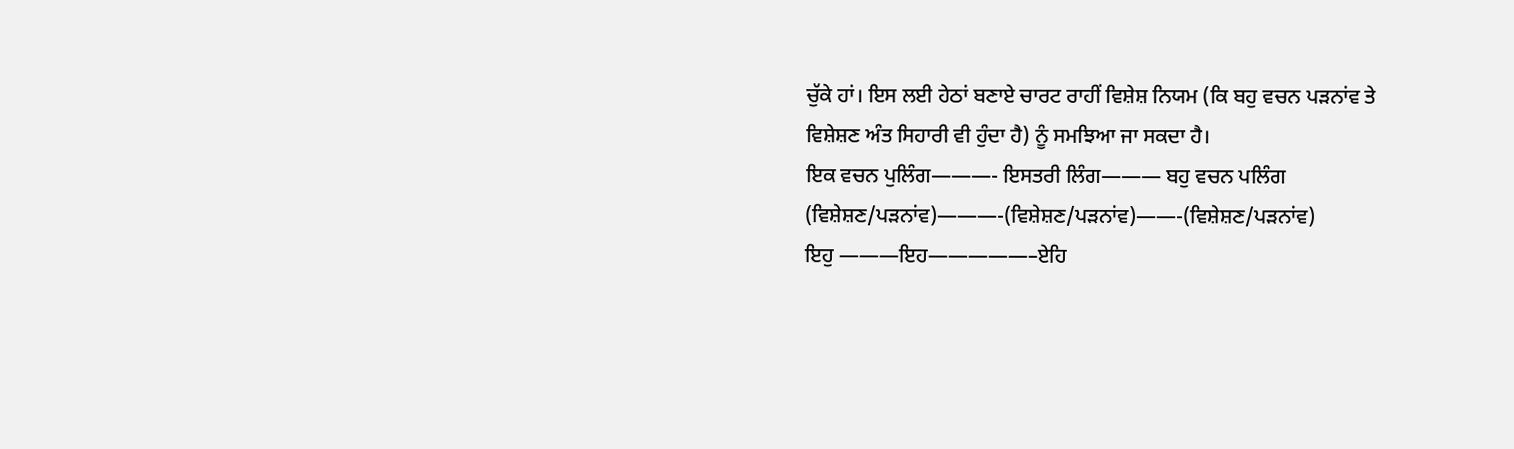ਚੁੱਕੇ ਹਾਂ। ਇਸ ਲਈ ਹੇਠਾਂ ਬਣਾਏ ਚਾਰਟ ਰਾਹੀਂ ਵਿਸ਼ੇਸ਼ ਨਿਯਮ (ਕਿ ਬਹੁ ਵਚਨ ਪੜਨਾਂਵ ਤੇ ਵਿਸ਼ੇਸ਼ਣ ਅੰਤ ਸਿਹਾਰੀ ਵੀ ਹੁੰਦਾ ਹੈ) ਨੂੰ ਸਮਝਿਆ ਜਾ ਸਕਦਾ ਹੈ।
ਇਕ ਵਚਨ ਪੁਲਿੰਗ———- ਇਸਤਰੀ ਲਿੰਗ——— ਬਹੁ ਵਚਨ ਪਲਿੰਗ
(ਵਿਸ਼ੇਸ਼ਣ/ਪੜਨਾਂਵ)———-(ਵਿਸ਼ੇਸ਼ਣ/ਪੜਨਾਂਵ)——-(ਵਿਸ਼ੇਸ਼ਣ/ਪੜਨਾਂਵ)
ਇਹੁ ———ਇਹ—————–ਏਹਿ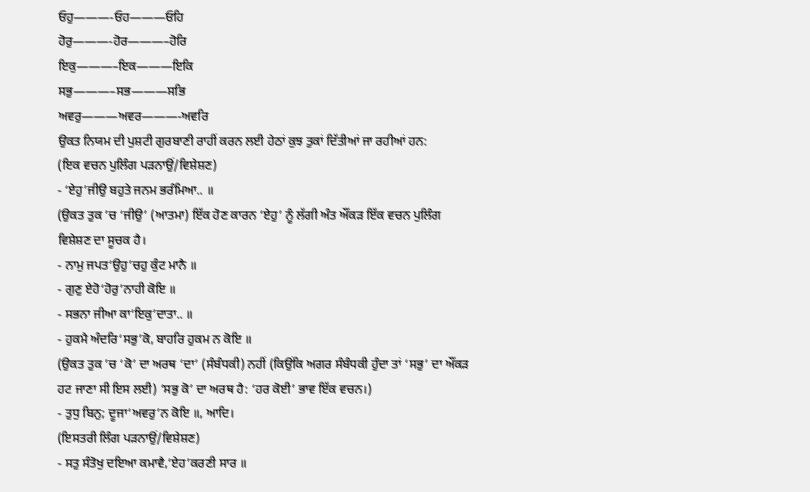ਓਹੁ———-ਓਹ———ਓਹਿ
ਹੋਰੁ———-ਹੋਰ———–ਹੋਰਿ
ਇਕੁ———–ਇਕ———ਇਕਿ
ਸਭੁ———–ਸਭ———ਸਭਿ
ਅਵਰੁ———ਅਵਰ———-ਅਵਰਿ
ਉਕਤ ਨਿਯਮ ਦੀ ਪੁਸ਼ਟੀ ਗੁਰਬਾਣੀ ਰਾਹੀਂ ਕਰਨ ਲਈ ਹੇਠਾਂ ਕੁਝ ਤੁਕਾਂ ਦਿੱਤੀਆਂ ਜਾ ਰਹੀਆਂ ਹਨ:
(ਇਕ ਵਚਨ ਪੁਲਿੰਗ ਪੜਨਾਉਂ/ਵਿਸ਼ੇਸ਼ਣ)
- ‘ਏਹੁ’ਜੀਉ ਬਹੁਤੇ ਜਨਮ ਭਰੰਮਿਆ.. ॥
(ਉਕਤ ਤੁਕ ’ਚ ‘ਜੀਉ’ (ਆਤਮਾ) ਇੱਕ ਹੋਣ ਕਾਰਨ ‘ਏਹੁ’ ਨੂੰ ਲੱਗੀ ਅੰਤ ਔਂਕੜ ਇੱਕ ਵਚਨ ਪੁਲਿੰਗ ਵਿਸ਼ੇਸ਼ਣ ਦਾ ਸੂਚਕ ਹੈ।
- ਨਾਮੁ ਜਪਤ‘ਉਹੁ’ਚਹੁ ਕੁੰਟ ਮਾਨੈ ॥
- ਗੁਣੁ ਏਹੋ‘ਹੋਰੁ’ਨਾਹੀ ਕੋਇ ॥
- ਸਭਨਾ ਜੀਆ ਕਾ‘ਇਕੁ’ਦਾਤਾ.. ॥
- ਹੁਕਮੈ ਅੰਦਰਿ‘ਸਭੁ’ਕੋ, ਬਾਹਰਿ ਹੁਕਮ ਨ ਕੋਇ ॥
(ਉਕਤ ਤੁਕ ’ਚ ‘ਕੋ’ ਦਾ ਅਰਥ ‘ਦਾ’ (ਸੰਬੰਧਕੀ) ਨਹੀਂ (ਕਿਉਂਕਿ ਅਗਰ ਸੰਬੰਧਕੀ ਹੁੰਦਾ ਤਾਂ ‘ਸਭੁ’ ਦਾ ਔਂਕੜ ਹਟ ਜਾਣਾ ਸੀ ਇਸ ਲਈ) ‘ਸਭੁ ਕੋ’ ਦਾ ਅਰਥ ਹੈ: ‘ਹਰ ਕੋਈ’ ਭਾਵ ਇੱਕ ਵਚਨ।)
- ਤੁਧੁ ਬਿਨੁ; ਦੂਜਾ‘ਅਵਰੁ’ਨ ਕੋਇ ॥, ਆਦਿ।
(ਇਸਤਰੀ ਲਿੰਗ ਪੜਨਾਉਂ/ਵਿਸ਼ੇਸ਼ਣ)
- ਸਤੁ ਸੰਤੋਖੁ ਦਇਆ ਕਮਾਵੈ,‘ਏਹ’ਕਰਣੀ ਸਾਰ ॥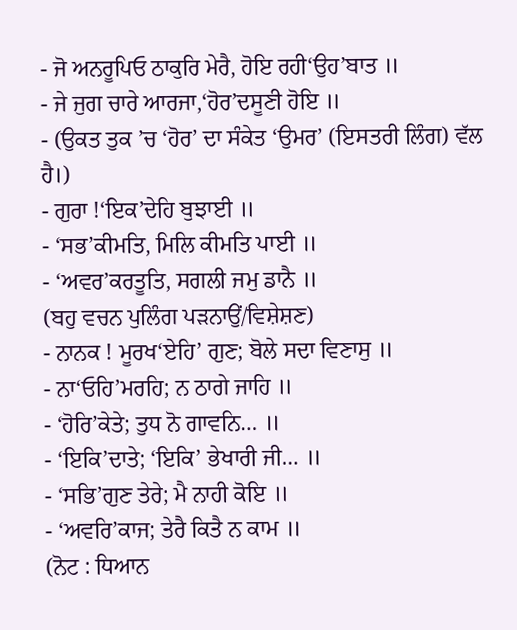- ਜੋ ਅਨਰੂਪਿਓ ਠਾਕੁਰਿ ਮੇਰੈ, ਹੋਇ ਰਹੀ‘ਉਹ’ਬਾਤ ॥
- ਜੇ ਜੁਗ ਚਾਰੇ ਆਰਜਾ,‘ਹੋਰ’ਦਸੂਣੀ ਹੋਇ ॥
- (ਉਕਤ ਤੁਕ ’ਚ ‘ਹੋਰ’ ਦਾ ਸੰਕੇਤ ‘ਉਮਰ’ (ਇਸਤਰੀ ਲਿੰਗ) ਵੱਲ ਹੈ।)
- ਗੁਰਾ !‘ਇਕ’ਦੇਹਿ ਬੁਝਾਈ ॥
- ‘ਸਭ’ਕੀਮਤਿ, ਮਿਲਿ ਕੀਮਤਿ ਪਾਈ ॥
- ‘ਅਵਰ’ਕਰਤੂਤਿ, ਸਗਲੀ ਜਮੁ ਡਾਨੈ ॥
(ਬਹੁ ਵਚਨ ਪੁਲਿੰਗ ਪੜਨਾਉਂ/ਵਿਸ਼ੇਸ਼ਣ)
- ਨਾਨਕ ! ਮੂਰਖ‘ਏਹਿ’ ਗੁਣ; ਬੋਲੇ ਸਦਾ ਵਿਣਾਸੁ ॥
- ਨਾ‘ਓਹਿ’ਮਰਹਿ; ਨ ਠਾਗੇ ਜਾਹਿ ॥
- ‘ਹੋਰਿ’ਕੇਤੇ; ਤੁਧ ਨੋ ਗਾਵਨਿ… ॥
- ‘ਇਕਿ’ਦਾਤੇ; ‘ਇਕਿ’ ਭੇਖਾਰੀ ਜੀ… ॥
- ‘ਸਭਿ’ਗੁਣ ਤੇਰੇ; ਮੈ ਨਾਹੀ ਕੋਇ ॥
- ‘ਅਵਰਿ’ਕਾਜ; ਤੇਰੈ ਕਿਤੈ ਨ ਕਾਮ ॥
(ਨੋਟ : ਧਿਆਨ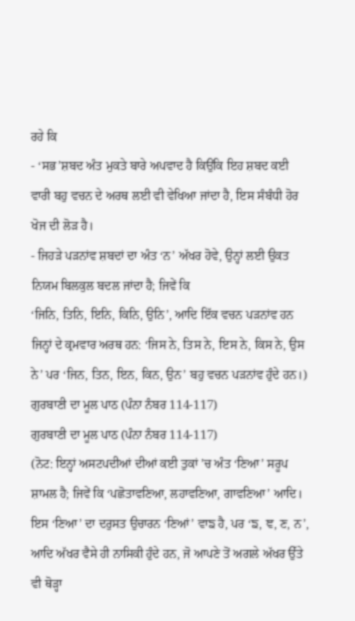ਰਹੇ ਕਿ
- ‘ਸਭ’ਸ਼ਬਦ ਅੰਤ ਮੁਕਤੇ ਬਾਰੇ ਅਪਵਾਦ ਹੈ ਕਿਉਂਕਿ ਇਹ ਸ਼ਬਦ ਕਈ ਵਾਰੀ ਬਹੁ ਵਚਨ ਦੇ ਅਰਥ ਲਈ ਵੀ ਵੇਖਿਆ ਜਾਂਦਾ ਹੈ, ਇਸ ਸੰਬੰਧੀ ਹੋਰ ਖੋਜ ਦੀ ਲੋੜ ਹੈ।
- ਜਿਹੜੇ ਪੜਨਾਂਵ ਸ਼ਬਦਾਂ ਦਾ ਅੰਤ ‘ਨ’ ਅੱਖਰ ਹੋਵੇ, ਉਨ੍ਹਾਂ ਲਈ ਉਕਤ ਨਿਯਮ ਬਿਲਕੁਲ ਬਦਲ ਜਾਂਦਾ ਹੈ; ਜਿਵੇਂ ਕਿ
‘ਜਿਨਿ, ਤਿਨਿ, ਇਨਿ, ਕਿਨਿ, ਉਨਿ’, ਆਦਿ ਇੱਕ ਵਚਨ ਪੜਨਾਂਵ ਹਨ ਜਿਨ੍ਹਾਂ ਦੇ ਕ੍ਰਮਵਾਰ ਅਰਥ ਹਨ: ‘ਜਿਸ ਨੇ, ਤਿਸ ਨੇ, ਇਸ ਨੇ, ਕਿਸ ਨੇ, ਉਸ ਨੇ’ ਪਰ ‘ਜਿਨ, ਤਿਨ, ਇਨ, ਕਿਨ, ਉਨ’ ਬਹੁ ਵਚਨ ਪੜਨਾਂਵ ਹੁੰਦੇ ਹਨ।)
ਗੁਰਬਾਣੀ ਦਾ ਮੂਲ ਪਾਠ (ਪੰਨਾ ਨੰਬਰ 114-117)
ਗੁਰਬਾਣੀ ਦਾ ਮੂਲ ਪਾਠ (ਪੰਨਾ ਨੰਬਰ 114-117)
(ਨੋਟ: ਇਨ੍ਹਾਂ ਅਸਟਪਦੀਆਂ ਦੀਆਂ ਕਈ ਤੁਕਾਂ ’ਚ ਅੰਤ ‘ਣਿਆ’ ਸਰੂਪ ਸ਼ਾਮਲ ਹੈ; ਜਿਵੇਂ ਕਿ ‘ਪਛੋਤਾਵਣਿਆ, ਲਹਾਵਣਿਆ, ਗਾਵਣਿਆ’ ਆਦਿ। ਇਸ ‘ਣਿਆ’ ਦਾ ਦਰੁਸਤ ਉਚਾਰਨ ‘ਣਿਆਂ’ ਵਾਙ ਹੈ, ਪਰ ‘ਙ, ਞ, ਣ, ਨ’, ਆਦਿ ਅੱਖਰ ਵੈਸੇ ਹੀ ਨਾਸਿਕੀ ਹੁੰਦੇ ਹਨ, ਜੋ ਆਪਣੇ ਤੋਂ ਅਗਲੇ ਅੱਖਰ ਉੱਤੇ ਵੀ ਥੋੜ੍ਹਾ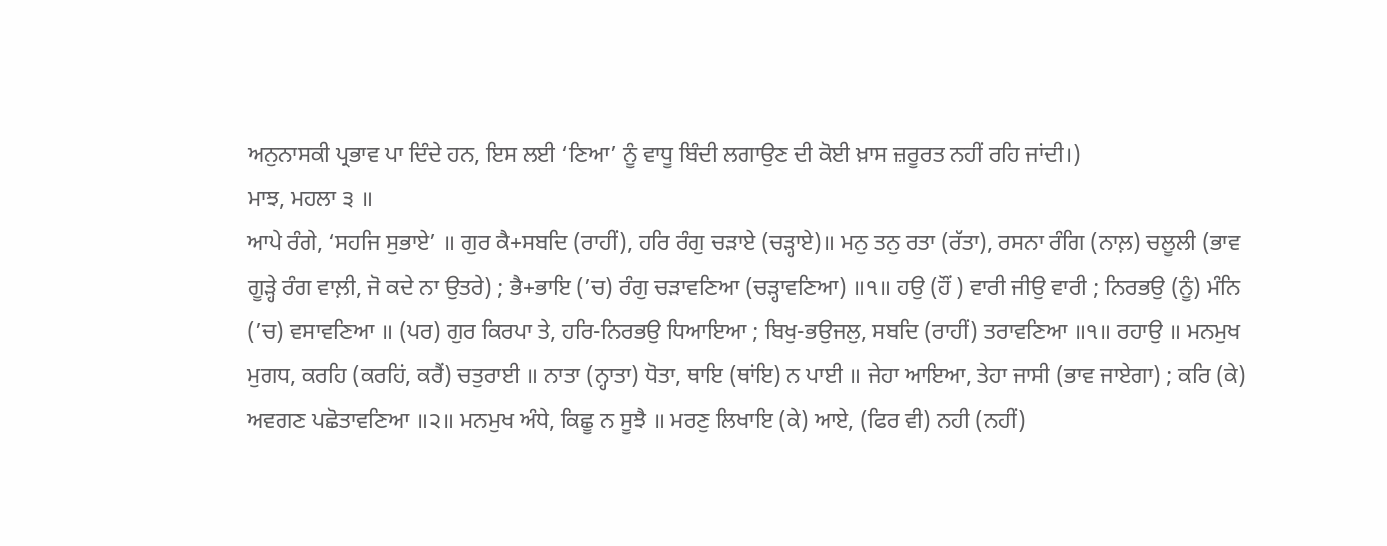ਅਨੁਨਾਸਕੀ ਪ੍ਰਭਾਵ ਪਾ ਦਿੰਦੇ ਹਨ, ਇਸ ਲਈ ‘ਣਿਆ’ ਨੂੰ ਵਾਧੂ ਬਿੰਦੀ ਲਗਾਉਣ ਦੀ ਕੋਈ ਖ਼ਾਸ ਜ਼ਰੂਰਤ ਨਹੀਂ ਰਹਿ ਜਾਂਦੀ।)
ਮਾਝ, ਮਹਲਾ ੩ ॥
ਆਪੇ ਰੰਗੇ, ‘ਸਹਜਿ ਸੁਭਾਏ’ ॥ ਗੁਰ ਕੈ+ਸਬਦਿ (ਰਾਹੀਂ), ਹਰਿ ਰੰਗੁ ਚੜਾਏ (ਚੜ੍ਹਾਏ)॥ ਮਨੁ ਤਨੁ ਰਤਾ (ਰੱਤਾ), ਰਸਨਾ ਰੰਗਿ (ਨਾਲ਼) ਚਲੂਲੀ (ਭਾਵ ਗੂੜ੍ਹੇ ਰੰਗ ਵਾਲ਼ੀ, ਜੋ ਕਦੇ ਨਾ ਉਤਰੇ) ; ਭੈ+ਭਾਇ (’ਚ) ਰੰਗੁ ਚੜਾਵਣਿਆ (ਚੜ੍ਹਾਵਣਿਆ) ॥੧॥ ਹਉ (ਹੌਂ ) ਵਾਰੀ ਜੀਉ ਵਾਰੀ ; ਨਿਰਭਉ (ਨੂੰ) ਮੰਨਿ (’ਚ) ਵਸਾਵਣਿਆ ॥ (ਪਰ) ਗੁਰ ਕਿਰਪਾ ਤੇ, ਹਰਿ-ਨਿਰਭਉ ਧਿਆਇਆ ; ਬਿਖੁ-ਭਉਜਲੁ, ਸਬਦਿ (ਰਾਹੀਂ) ਤਰਾਵਣਿਆ ॥੧॥ ਰਹਾਉ ॥ ਮਨਮੁਖ ਮੁਗਧ, ਕਰਹਿ (ਕਰਹਿਂ, ਕਰੈਂ) ਚਤੁਰਾਈ ॥ ਨਾਤਾ (ਨ੍ਹਾਤਾ) ਧੋਤਾ, ਥਾਇ (ਥਾਂਇ) ਨ ਪਾਈ ॥ ਜੇਹਾ ਆਇਆ, ਤੇਹਾ ਜਾਸੀ (ਭਾਵ ਜਾਏਗਾ) ; ਕਰਿ (ਕੇ) ਅਵਗਣ ਪਛੋਤਾਵਣਿਆ ॥੨॥ ਮਨਮੁਖ ਅੰਧੇ, ਕਿਛੂ ਨ ਸੂਝੈ ॥ ਮਰਣੁ ਲਿਖਾਇ (ਕੇ) ਆਏ, (ਫਿਰ ਵੀ) ਨਹੀ (ਨਹੀਂ)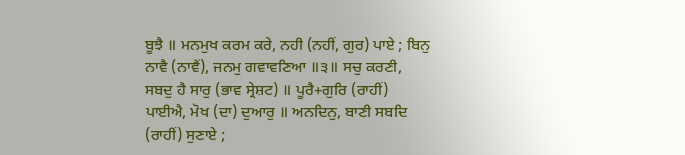ਬੂਝੈ ॥ ਮਨਮੁਖ ਕਰਮ ਕਰੇ, ਨਹੀ (ਨਹੀਂ, ਗੁਰ) ਪਾਏ ; ਬਿਨੁ ਨਾਵੈ (ਨਾਵੈਂ), ਜਨਮੁ ਗਵਾਵਣਿਆ ॥੩॥ ਸਚੁ ਕਰਣੀ, ਸਬਦੁ ਹੈ ਸਾਰੁ (ਭਾਵ ਸ੍ਰੇਸ਼ਟ) ॥ ਪੂਰੈ+ਗੁਰਿ (ਰਾਹੀਂ) ਪਾਈਐ, ਮੋਖ (ਦਾ) ਦੁਆਰੁ ॥ ਅਨਦਿਨੁ, ਬਾਣੀ ਸਬਦਿ (ਰਾਹੀਂ) ਸੁਣਾਏ ;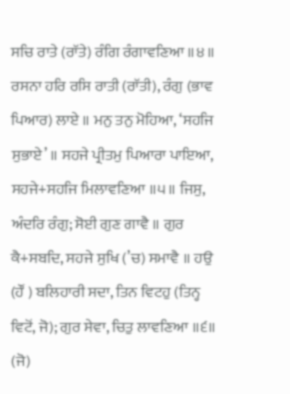ਸਚਿ ਰਾਤੇ (ਰਾੱਤੇ) ਰੰਗਿ ਰੰਗਾਵਣਿਆ ॥੪॥ ਰਸਨਾ ਹਰਿ ਰਸਿ ਰਾਤੀ (ਰਾੱਤੀ), ਰੰਗੁ (ਭਾਵ ਪਿਆਰ) ਲਾਏ ॥ ਮਨੁ ਤਨੁ ਮੋਹਿਆ, ‘ਸਹਜਿ ਸੁਭਾਏ’ ॥ ਸਹਜੇ ਪ੍ਰੀਤਮੁ ਪਿਆਰਾ ਪਾਇਆ, ਸਹਜੇ+ਸਹਜਿ ਮਿਲਾਵਣਿਆ ॥੫॥ ਜਿਸੁ, ਅੰਦਰਿ ਰੰਗੁ; ਸੋਈ ਗੁਣ ਗਾਵੈ ॥ ਗੁਰ ਕੈ+ਸਬਦਿ, ਸਹਜੇ ਸੁਖਿ (’ਚ) ਸਮਾਵੈ ॥ ਹਉ (ਹੌਂ ) ਬਲਿਹਾਰੀ ਸਦਾ, ਤਿਨ ਵਿਟਹੁ (ਤਿਨ੍ਹ ਵਿਟੋਂ, ਜੋ); ਗੁਰ ਸੇਵਾ, ਚਿਤੁ ਲਾਵਣਿਆ ॥੬॥ (ਜੋ)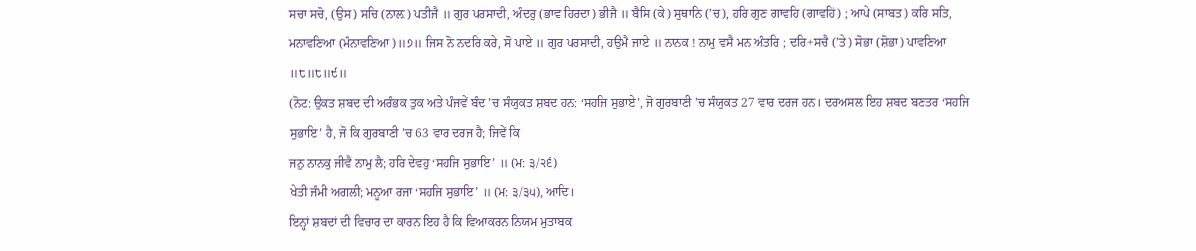ਸਚਾ ਸਚੋ, (ਉਸ) ਸਚਿ (ਨਾਲ਼) ਪਤੀਜੈ ॥ ਗੁਰ ਪਰਸਾਦੀ, ਅੰਦਰੁ (ਭਾਵ ਹਿਰਦਾ) ਭੀਜੈ ॥ ਬੈਸਿ (ਕੇ) ਸੁਥਾਨਿ (’ਚ), ਹਰਿ ਗੁਣ ਗਾਵਹਿ (ਗਾਵਹਿਂ) ; ਆਪੇ (ਸਾਬਤ) ਕਰਿ ਸਤਿ, ਮਨਾਵਣਿਆ (ਮੰਨਾਵਣਿਆ)॥੭॥ ਜਿਸ ਨੋ ਨਦਰਿ ਕਰੇ, ਸੋ ਪਾਏ ॥ ਗੁਰ ਪਰਸਾਦੀ, ਹਉਮੈ ਜਾਏ ॥ ਨਾਨਕ ! ਨਾਮੁ ਵਸੈ ਮਨ ਅੰਤਰਿ ; ਦਰਿ+ਸਚੈ (’ਤੇ) ਸੋਭਾ (ਸ਼ੋਭਾ) ਪਾਵਣਿਆ ॥੮॥੮॥੯॥
(ਨੋਟ: ਉਕਤ ਸ਼ਬਦ ਦੀ ਅਰੰਭਕ ਤੁਕ ਅਤੇ ਪੰਜਵੇਂ ਬੰਦ ’ਚ ਸੰਯੁਕਤ ਸ਼ਬਦ ਹਨ: ‘ਸਹਜਿ ਸੁਭਾਏ’, ਜੋ ਗੁਰਬਾਣੀ ’ਚ ਸੰਯੁਕਤ 27 ਵਾਰ ਦਰਜ ਹਨ। ਦਰਅਸਲ ਇਹ ਸ਼ਬਦ ਬਣਤਰ ‘ਸਹਜਿ ਸੁਭਾਇ’ ਹੈ, ਜੋ ਕਿ ਗੁਰਬਾਣੀ ’ਚ 63 ਵਾਰ ਦਰਜ ਹੈ; ਜਿਵੇਂ ਕਿ
ਜਨੁ ਨਾਨਕੁ ਜੀਵੈ ਨਾਮੁ ਲੈ; ਹਰਿ ਦੇਵਹੁ ‘ਸਹਜਿ ਸੁਭਾਇ’ ॥ (ਮ: ੩/੨੬)
ਖੇਤੀ ਜੰਮੀ ਅਗਲੀ; ਮਨੂਆ ਰਜਾ ‘ਸਹਜਿ ਸੁਭਾਇ’ ॥ (ਮ: ੩/੩੫), ਆਦਿ।
ਇਨ੍ਹਾਂ ਸ਼ਬਦਾਂ ਦੀ ਵਿਚਾਰ ਦਾ ਕਾਰਨ ਇਹ ਹੈ ਕਿ ਵਿਆਕਰਨ ਨਿਯਮ ਮੁਤਾਬਕ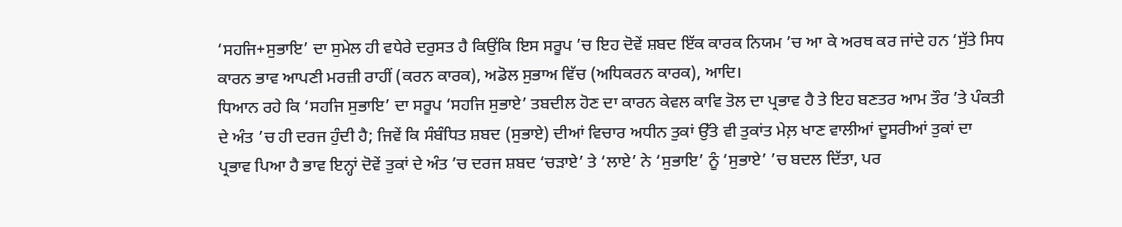‘ਸਹਜਿ+ਸੁਭਾਇ’ ਦਾ ਸੁਮੇਲ ਹੀ ਵਧੇਰੇ ਦਰੁਸਤ ਹੈ ਕਿਉਂਕਿ ਇਸ ਸਰੂਪ ’ਚ ਇਹ ਦੋਵੇਂ ਸ਼ਬਦ ਇੱਕ ਕਾਰਕ ਨਿਯਮ ’ਚ ਆ ਕੇ ਅਰਥ ਕਰ ਜਾਂਦੇ ਹਨ ‘ਸੁੱਤੇ ਸਿਧ ਕਾਰਨ ਭਾਵ ਆਪਣੀ ਮਰਜ਼ੀ ਰਾਹੀਂ (ਕਰਨ ਕਾਰਕ), ਅਡੋਲ ਸੁਭਾਅ ਵਿੱਚ (ਅਧਿਕਰਨ ਕਾਰਕ), ਆਦਿ।
ਧਿਆਨ ਰਹੇ ਕਿ ‘ਸਹਜਿ ਸੁਭਾਇ’ ਦਾ ਸਰੂਪ ‘ਸਹਜਿ ਸੁਭਾਏ’ ਤਬਦੀਲ ਹੋਣ ਦਾ ਕਾਰਨ ਕੇਵਲ ਕਾਵਿ ਤੋਲ ਦਾ ਪ੍ਰਭਾਵ ਹੈ ਤੇ ਇਹ ਬਣਤਰ ਆਮ ਤੌਰ ’ਤੇ ਪੰਕਤੀ ਦੇ ਅੰਤ ’ਚ ਹੀ ਦਰਜ ਹੁੰਦੀ ਹੈ; ਜਿਵੇਂ ਕਿ ਸੰਬੰਧਿਤ ਸ਼ਬਦ (ਸੁਭਾਏ) ਦੀਆਂ ਵਿਚਾਰ ਅਧੀਨ ਤੁਕਾਂ ਉੱਤੇ ਵੀ ਤੁਕਾਂਤ ਮੇਲ਼ ਖਾਣ ਵਾਲੀਆਂ ਦੂਸਰੀਆਂ ਤੁਕਾਂ ਦਾ ਪ੍ਰਭਾਵ ਪਿਆ ਹੈ ਭਾਵ ਇਨ੍ਹਾਂ ਦੋਵੇਂ ਤੁਕਾਂ ਦੇ ਅੰਤ ’ਚ ਦਰਜ ਸ਼ਬਦ ‘ਚੜਾਏ’ ਤੇ ‘ਲਾਏ’ ਨੇ ‘ਸੁਭਾਇ’ ਨੂੰ ‘ਸੁਭਾਏ’ ’ਚ ਬਦਲ ਦਿੱਤਾ, ਪਰ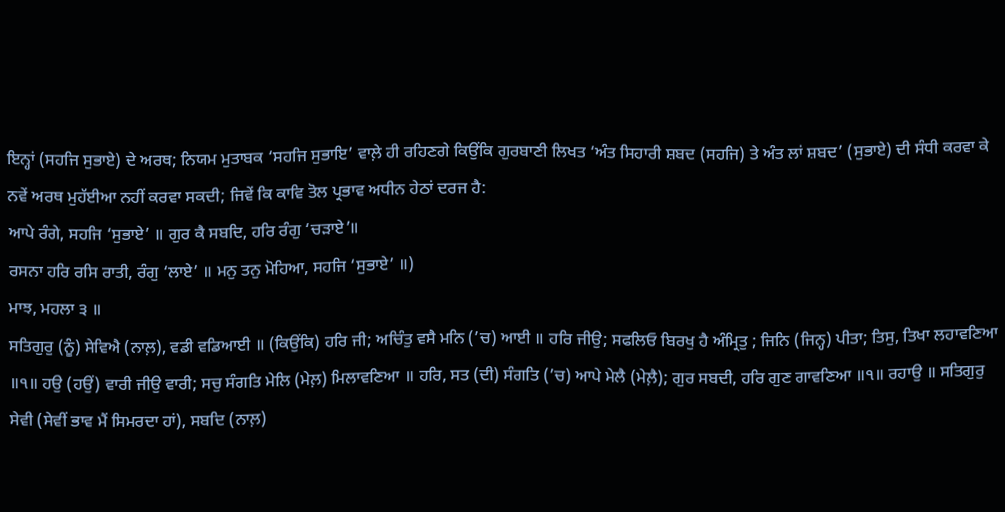ਇਨ੍ਹਾਂ (ਸਹਜਿ ਸੁਭਾਏ) ਦੇ ਅਰਥ; ਨਿਯਮ ਮੁਤਾਬਕ ‘ਸਹਜਿ ਸੁਭਾਇ’ ਵਾਲ਼ੇ ਹੀ ਰਹਿਣਗੇ ਕਿਉਂਕਿ ਗੁਰਬਾਣੀ ਲਿਖਤ ‘ਅੰਤ ਸਿਹਾਰੀ ਸ਼ਬਦ (ਸਹਜਿ) ਤੇ ਅੰਤ ਲਾਂ ਸ਼ਬਦ’ (ਸੁਭਾਏ) ਦੀ ਸੰਧੀ ਕਰਵਾ ਕੇ ਨਵੇਂ ਅਰਥ ਮੁਹੱਈਆ ਨਹੀਂ ਕਰਵਾ ਸਕਦੀ; ਜਿਵੇਂ ਕਿ ਕਾਵਿ ਤੋਲ ਪ੍ਰਭਾਵ ਅਧੀਨ ਹੇਠਾਂ ਦਰਜ ਹੈ:
ਆਪੇ ਰੰਗੇ, ਸਹਜਿ ‘ਸੁਭਾਏ’ ॥ ਗੁਰ ਕੈ ਸਬਦਿ, ਹਰਿ ਰੰਗੁ ‘ਚੜਾਏ’॥
ਰਸਨਾ ਹਰਿ ਰਸਿ ਰਾਤੀ, ਰੰਗੁ ‘ਲਾਏ’ ॥ ਮਨੁ ਤਨੁ ਮੋਹਿਆ, ਸਹਜਿ ‘ਸੁਭਾਏ’ ॥)
ਮਾਝ, ਮਹਲਾ ੩ ॥
ਸਤਿਗੁਰੁ (ਨੂੰ) ਸੇਵਿਐ (ਨਾਲ਼), ਵਡੀ ਵਡਿਆਈ ॥ (ਕਿਉਂਕਿ) ਹਰਿ ਜੀ; ਅਚਿੰਤੁ ਵਸੈ ਮਨਿ (’ਚ) ਆਈ ॥ ਹਰਿ ਜੀਉ; ਸਫਲਿਓ ਬਿਰਖੁ ਹੈ ਅੰਮ੍ਰਿਤੁ ; ਜਿਨਿ (ਜਿਨ੍ਹ) ਪੀਤਾ; ਤਿਸੁ, ਤਿਖਾ ਲਹਾਵਣਿਆ ॥੧॥ ਹਉ (ਹਉਂ) ਵਾਰੀ ਜੀਉ ਵਾਰੀ; ਸਚੁ ਸੰਗਤਿ ਮੇਲਿ (ਮੇਲ਼) ਮਿਲਾਵਣਿਆ ॥ ਹਰਿ, ਸਤ (ਦੀ) ਸੰਗਤਿ (’ਚ) ਆਪੇ ਮੇਲੈ (ਮੇਲ਼ੈ); ਗੁਰ ਸਬਦੀ, ਹਰਿ ਗੁਣ ਗਾਵਣਿਆ ॥੧॥ ਰਹਾਉ ॥ ਸਤਿਗੁਰੁ ਸੇਵੀ (ਸੇਵੀਂ ਭਾਵ ਮੈਂ ਸਿਮਰਦਾ ਹਾਂ), ਸਬਦਿ (ਨਾਲ਼)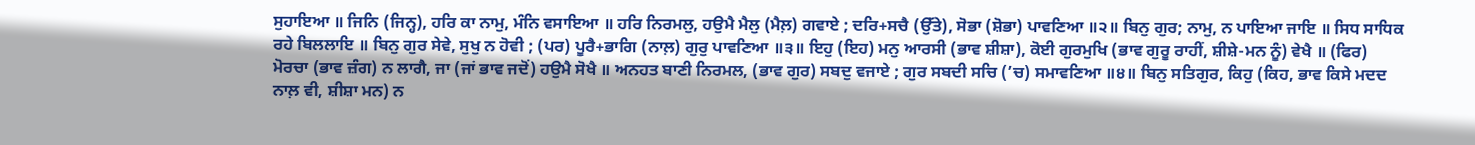ਸੁਹਾਇਆ ॥ ਜਿਨਿ (ਜਿਨ੍ਹ), ਹਰਿ ਕਾ ਨਾਮੁ, ਮੰਨਿ ਵਸਾਇਆ ॥ ਹਰਿ ਨਿਰਮਲੁ, ਹਉਮੈ ਮੈਲੁ (ਮੈਲ਼) ਗਵਾਏ ; ਦਰਿ+ਸਚੈ (ਉੱਤੇ), ਸੋਭਾ (ਸ਼ੋਭਾ) ਪਾਵਣਿਆ ॥੨॥ ਬਿਨੁ ਗੁਰ; ਨਾਮੁ, ਨ ਪਾਇਆ ਜਾਇ ॥ ਸਿਧ ਸਾਧਿਕ ਰਹੇ ਬਿਲਲਾਇ ॥ ਬਿਨੁ ਗੁਰ ਸੇਵੇ, ਸੁਖੁ ਨ ਹੋਵੀ ; (ਪਰ) ਪੂਰੈ+ਭਾਗਿ (ਨਾਲ਼) ਗੁਰੁ ਪਾਵਣਿਆ ॥੩॥ ਇਹੁ (ਇਹ) ਮਨੁ ਆਰਸੀ (ਭਾਵ ਸ਼ੀਸ਼ਾ), ਕੋਈ ਗੁਰਮੁਖਿ (ਭਾਵ ਗੁਰੂ ਰਾਹੀਂ, ਸ਼ੀਸ਼ੇ-ਮਨ ਨੂੰ) ਵੇਖੈ ॥ (ਫਿਰ) ਮੋਰਚਾ (ਭਾਵ ਜ਼ੰਗ) ਨ ਲਾਗੈ, ਜਾ (ਜਾਂ ਭਾਵ ਜਦੋਂ) ਹਉਮੈ ਸੋਖੈ ॥ ਅਨਹਤ ਬਾਣੀ ਨਿਰਮਲ, (ਭਾਵ ਗੁਰ) ਸਬਦੁ ਵਜਾਏ ; ਗੁਰ ਸਬਦੀ ਸਚਿ (’ਚ) ਸਮਾਵਣਿਆ ॥੪॥ ਬਿਨੁ ਸਤਿਗੁਰ, ਕਿਹੁ (ਕਿਹ, ਭਾਵ ਕਿਸੇ ਮਦਦ ਨਾਲ਼ ਵੀ, ਸ਼ੀਸ਼ਾ ਮਨ) ਨ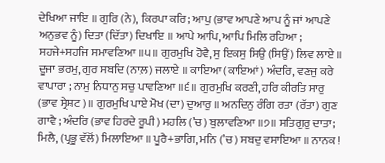ਦੇਖਿਆ ਜਾਇ ॥ ਗੁਰਿ (ਨੇ), ਕਿਰਪਾ ਕਰਿ; ਆਪੁ (ਭਾਵ ਆਪਣੇ ਆਪ ਨੂੰ ਜਾਂ ਆਪਣੇ ਅਨੁਭਵ ਨੂੰ) ਦਿਤਾ (ਦਿੱਤਾ) ਦਿਖਾਇ ॥ ਆਪੇ ਆਪਿ, ਆਪਿ ਮਿਲਿ ਰਹਿਆ ; ਸਹਜੇ+ਸਹਜਿ ਸਮਾਵਣਿਆ ॥੫॥ ਗੁਰਮੁਖਿ ਹੋਵੈ, ਸੁ ਇਕਸੁ ਸਿਉ (ਸਿਉਂ) ਲਿਵ ਲਾਏ ॥ ਦੂਜਾ ਭਰਮੁ, ਗੁਰ ਸਬਦਿ (ਨਾਲ਼) ਜਲਾਏ ॥ ਕਾਇਆ (ਕਾਇਆਂ) ਅੰਦਰਿ, ਵਣਜੁ ਕਰੇ ਵਾਪਾਰਾ ; ਨਾਮੁ ਨਿਧਾਨੁ ਸਚੁ ਪਾਵਣਿਆ ॥੬॥ ਗੁਰਮੁਖਿ ਕਰਣੀ, ਹਰਿ ਕੀਰਤਿ ਸਾਰੁ (ਭਾਵ ਸ੍ਰੇਸ਼ਟ)॥ ਗੁਰਮੁਖਿ ਪਾਏ ਮੋਖ (ਦਾ) ਦੁਆਰੁ ॥ ਅਨਦਿਨੁ ਰੰਗਿ ਰਤਾ (ਰੱਤਾ) ਗੁਣ ਗਾਵੈ ; ਅੰਦਰਿ (ਭਾਵ ਹਿਰਦੇ ਰੂਪੀ) ਮਹਲਿ (’ਚ) ਬੁਲਾਵਣਿਆ ॥੭॥ ਸਤਿਗੁਰੁ ਦਾਤਾ; ਮਿਲੈ, (ਪ੍ਰਭੂ ਵੱਲੋਂ) ਮਿਲਾਇਆ ॥ ਪੂਰੈ+ਭਾਗਿ, ਮਨਿ (’ਚ) ਸਬਦੁ ਵਸਾਇਆ ॥ ਨਾਨਕ !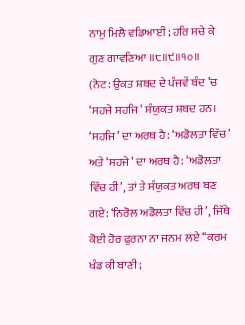ਨਾਮੁ ਮਿਲੈ ਵਡਿਆਈ ; ਹਰਿ ਸਚੇ ਕੇ ਗੁਣ ਗਾਵਣਿਆ ॥੮॥੯॥੧੦॥
(ਨੋਟ: ਉਕਤ ਸ਼ਬਦ ਦੇ ਪੰਜਵੇਂ ਬੰਦ ’ਚ ‘ਸਹਜੇ ਸਹਜਿ’ ਸੰਯੁਕਤ ਸ਼ਬਦ ਹਨ। ‘ਸਹਜਿ’ ਦਾ ਅਰਥ ਹੈ: ‘ਅਡੋਲਤਾ ਵਿੱਚ’ ਅਤੇ ‘ਸਹਜੇ’ ਦਾ ਅਰਥ ਹੈ: ‘ਅਡੋਲਤਾ ਵਿੱਚ ਹੀ’, ਤਾਂ ਤੇ ਸੰਯੁਕਤ ਅਰਥ ਬਣ ਗਏ: ‘ਨਿਰੋਲ ਅਡੋਲਤਾ ਵਿੱਚ ਹੀ’, ਜਿੱਥੇ ਕੋਈ ਹੋਰ ਫੁਰਨਾ ਨਾ ਜਨਮ ਲਏ ‘‘ਕਰਮ ਖੰਡ ਕੀ ਬਾਣੀ;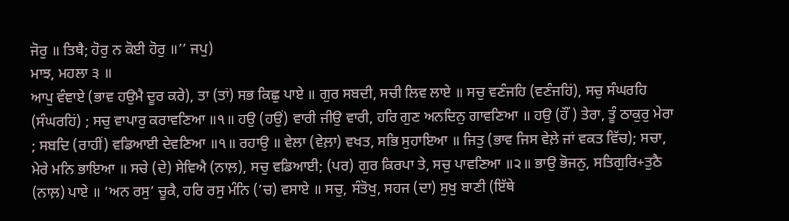ਜੋਰੁ ॥ ਤਿਥੈ; ਹੋਰੁ ਨ ਕੋਈ ਹੋਰੁ ॥’’ ਜਪੁ)
ਮਾਝ, ਮਹਲਾ ੩ ॥
ਆਪੁ ਵੰਞਾਏ (ਭਾਵ ਹਉਮੈ ਦੂਰ ਕਰੇ), ਤਾ (ਤਾਂ) ਸਭ ਕਿਛੁ ਪਾਏ ॥ ਗੁਰ ਸਬਦੀ, ਸਚੀ ਲਿਵ ਲਾਏ ॥ ਸਚੁ ਵਣੰਜਹਿ (ਵਣੰਜਹਿਂ), ਸਚੁ ਸੰਘਰਹਿ (ਸੰਘਰਹਿਂ) ; ਸਚੁ ਵਾਪਾਰੁ ਕਰਾਵਣਿਆ ॥੧॥ ਹਉ (ਹਉਂ) ਵਾਰੀ ਜੀਉ ਵਾਰੀ, ਹਰਿ ਗੁਣ ਅਨਦਿਨੁ ਗਾਵਣਿਆ ॥ ਹਉ (ਹੌਂ ) ਤੇਰਾ, ਤੂੰ ਠਾਕੁਰੁ ਮੇਰਾ ; ਸਬਦਿ (ਰਾਹੀਂ) ਵਡਿਆਈ ਦੇਵਣਿਆ ॥੧॥ ਰਹਾਉ ॥ ਵੇਲਾ (ਵੇਲ਼ਾ) ਵਖਤ, ਸਭਿ ਸੁਹਾਇਆ ॥ ਜਿਤੁ (ਭਾਵ ਜਿਸ ਵੇਲ਼ੇ ਜਾਂ ਵਕਤ ਵਿੱਚ); ਸਚਾ, ਮੇਰੇ ਮਨਿ ਭਾਇਆ ॥ ਸਚੇ (ਦੇ) ਸੇਵਿਐ (ਨਾਲ਼), ਸਚੁ ਵਡਿਆਈ; (ਪਰ) ਗੁਰ ਕਿਰਪਾ ਤੇ, ਸਚੁ ਪਾਵਣਿਆ ॥੨॥ ਭਾਉ ਭੋਜਨੁ, ਸਤਿਗੁਰਿ+ਤੁਠੈ (ਨਾਲ਼) ਪਾਏ ॥ ‘ਅਨ ਰਸੁ’ ਚੂਕੈ, ਹਰਿ ਰਸੁ ਮੰਨਿ (’ਚ) ਵਸਾਏ ॥ ਸਚੁ, ਸੰਤੋਖੁ, ਸਹਜ (ਦਾ) ਸੁਖੁ ਬਾਣੀ (ਇੱਥੇ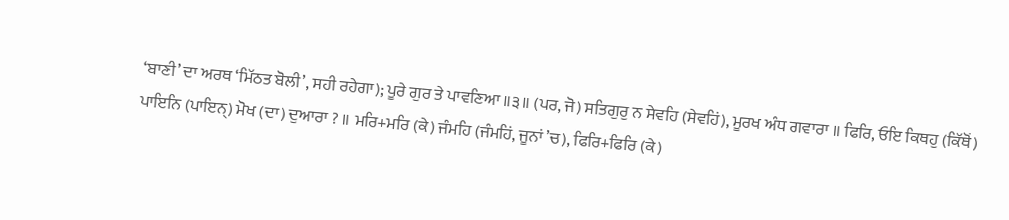‘ਬਾਣੀ’ ਦਾ ਅਰਥ ‘ਮਿੱਠਤ ਬੋਲੀ’, ਸਹੀ ਰਹੇਗਾ); ਪੂਰੇ ਗੁਰ ਤੇ ਪਾਵਣਿਆ ॥੩॥ (ਪਰ, ਜੋ) ਸਤਿਗੁਰੁ ਨ ਸੇਵਹਿ (ਸੇਵਹਿਂ), ਮੂਰਖ ਅੰਧ ਗਵਾਰਾ ॥ ਫਿਰਿ, ਓਇ ਕਿਥਹੁ (ਕਿੱਥੋਂ) ਪਾਇਨਿ (ਪਾਇਨ੍) ਮੋਖ (ਦਾ) ਦੁਆਰਾ ? ॥ ਮਰਿ+ਮਰਿ (ਕੇ) ਜੰਮਹਿ (ਜੰਮਹਿਂ, ਜੂਨਾਂ ’ਚ), ਫਿਰਿ+ਫਿਰਿ (ਕੇ)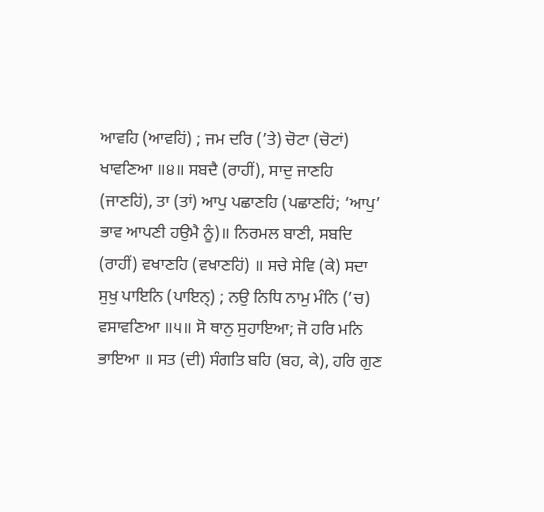ਆਵਹਿ (ਆਵਹਿਂ) ; ਜਮ ਦਰਿ (’ਤੇ) ਚੋਟਾ (ਚੋਟਾਂ) ਖਾਵਣਿਆ ॥੪॥ ਸਬਦੈ (ਰਾਹੀਂ), ਸਾਦੁ ਜਾਣਹਿ (ਜਾਣਹਿਂ), ਤਾ (ਤਾਂ) ਆਪੁ ਪਛਾਣਹਿ (ਪਛਾਣਹਿਂ; ‘ਆਪੁ’ ਭਾਵ ਆਪਣੀ ਹਉਮੈ ਨੂੰ)॥ ਨਿਰਮਲ ਬਾਣੀ, ਸਬਦਿ (ਰਾਹੀਂ) ਵਖਾਣਹਿ (ਵਖਾਣਹਿਂ) ॥ ਸਚੇ ਸੇਵਿ (ਕੇ) ਸਦਾ ਸੁਖੁ ਪਾਇਨਿ (ਪਾਇਨ੍) ; ਨਉ ਨਿਧਿ ਨਾਮੁ ਮੰਨਿ (’ਚ) ਵਸਾਵਣਿਆ ॥੫॥ ਸੋ ਥਾਨੁ ਸੁਹਾਇਆ; ਜੋ ਹਰਿ ਮਨਿ ਭਾਇਆ ॥ ਸਤ (ਦੀ) ਸੰਗਤਿ ਬਹਿ (ਬਹ, ਕੇ), ਹਰਿ ਗੁਣ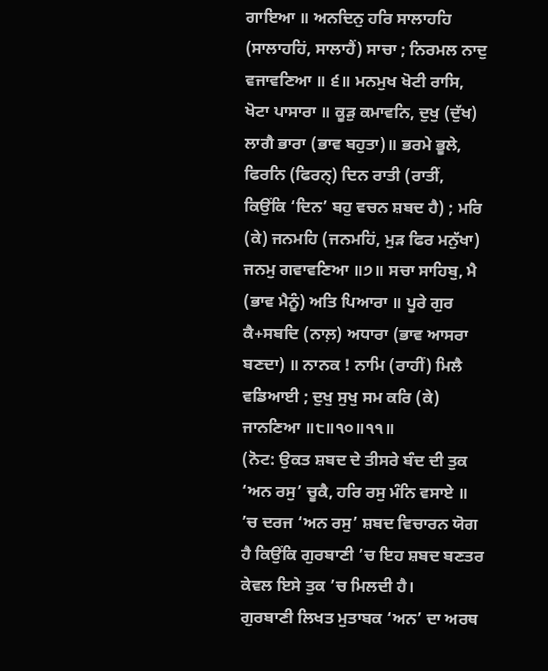ਗਾਇਆ ॥ ਅਨਦਿਨੁ ਹਰਿ ਸਾਲਾਹਹਿ (ਸਾਲਾਹਹਿਂ, ਸਾਲਾਹੈਂ) ਸਾਚਾ ; ਨਿਰਮਲ ਨਾਦੁ ਵਜਾਵਣਿਆ ॥ ੬॥ ਮਨਮੁਖ ਖੋਟੀ ਰਾਸਿ, ਖੋਟਾ ਪਾਸਾਰਾ ॥ ਕੂੜੁ ਕਮਾਵਨਿ, ਦੁਖੁ (ਦੁੱਖ) ਲਾਗੈ ਭਾਰਾ (ਭਾਵ ਬਹੁਤਾ)॥ ਭਰਮੇ ਭੂਲੇ, ਫਿਰਨਿ (ਫਿਰਨ੍) ਦਿਨ ਰਾਤੀ (ਰਾਤੀਂ, ਕਿਉਂਕਿ ‘ਦਿਨ’ ਬਹੁ ਵਚਨ ਸ਼ਬਦ ਹੈ) ; ਮਰਿ (ਕੇ) ਜਨਮਹਿ (ਜਨਮਹਿਂ, ਮੁੜ ਫਿਰ ਮਨੁੱਖਾ) ਜਨਮੁ ਗਵਾਵਣਿਆ ॥੭॥ ਸਚਾ ਸਾਹਿਬੁ, ਮੈ (ਭਾਵ ਮੈਨੂੰ) ਅਤਿ ਪਿਆਰਾ ॥ ਪੂਰੇ ਗੁਰ ਕੈ+ਸਬਦਿ (ਨਾਲ਼) ਅਧਾਰਾ (ਭਾਵ ਆਸਰਾ ਬਣਦਾ) ॥ ਨਾਨਕ ! ਨਾਮਿ (ਰਾਹੀਂ) ਮਿਲੈ ਵਡਿਆਈ ; ਦੁਖੁ ਸੁਖੁ ਸਮ ਕਰਿ (ਕੇ) ਜਾਨਣਿਆ ॥੮॥੧੦॥੧੧॥
(ਨੋਟ: ਉਕਤ ਸ਼ਬਦ ਦੇ ਤੀਸਰੇ ਬੰਦ ਦੀ ਤੁਕ ‘ਅਨ ਰਸੁ’ ਚੂਕੈ, ਹਰਿ ਰਸੁ ਮੰਨਿ ਵਸਾਏ ॥ ’ਚ ਦਰਜ ‘ਅਨ ਰਸੁ’ ਸ਼ਬਦ ਵਿਚਾਰਨ ਯੋਗ ਹੈ ਕਿਉਂਕਿ ਗੁਰਬਾਣੀ ’ਚ ਇਹ ਸ਼ਬਦ ਬਣਤਰ ਕੇਵਲ ਇਸੇ ਤੁਕ ’ਚ ਮਿਲਦੀ ਹੈ।
ਗੁਰਬਾਣੀ ਲਿਖਤ ਮੁਤਾਬਕ ‘ਅਨ’ ਦਾ ਅਰਥ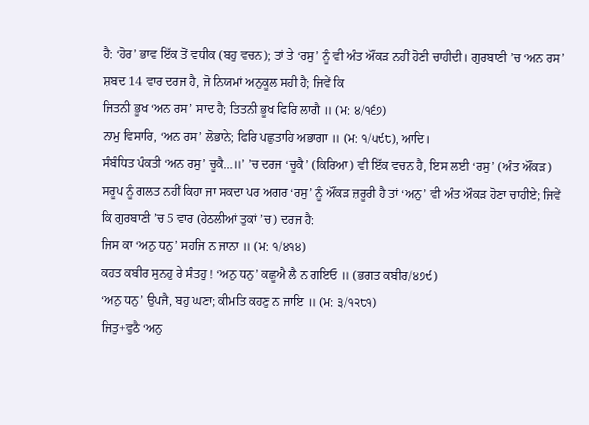ਹੈ: ‘ਹੋਰ’ ਭਾਵ ਇੱਕ ਤੋਂ ਵਧੀਕ (ਬਹੁ ਵਚਨ); ਤਾਂ ਤੇ ‘ਰਸੁ’ ਨੂੰ ਵੀ ਅੰਤ ਔਂਕੜ ਨਹੀਂ ਹੋਣੀ ਚਾਹੀਦੀ। ਗੁਰਬਾਣੀ ’ਚ ‘ਅਨ ਰਸ’ ਸ਼ਬਦ 14 ਵਾਰ ਦਰਜ ਹੈ, ਜੋ ਨਿਯਮਾਂ ਅਨੁਕੂਲ ਸਹੀ ਹੈ; ਜਿਵੇਂ ਕਿ
ਜਿਤਨੀ ਭੂਖ ‘ਅਨ ਰਸ’ ਸਾਦ ਹੈ; ਤਿਤਨੀ ਭੂਖ ਫਿਰਿ ਲਾਗੈ ॥ (ਮ: ੪/੧੬੭)
ਨਾਮੁ ਵਿਸਾਰਿ, ‘ਅਨ ਰਸ’ ਲੋਭਾਨੇ; ਫਿਰਿ ਪਛੁਤਾਹਿ ਅਭਾਗਾ ॥ (ਮ: ੧/੫੯੮), ਆਦਿ।
ਸੰਬੰਧਿਤ ਪੰਕਤੀ ‘ਅਨ ਰਸੁ’ ਚੂਕੈ…॥’ ’ਚ ਦਰਜ ‘ਚੂਕੈ’ (ਕਿਰਿਆ) ਵੀ ਇੱਕ ਵਚਨ ਹੈ, ਇਸ ਲਈ ‘ਰਸੁ’ (ਅੰਤ ਔਂਕੜ) ਸਰੂਪ ਨੂੰ ਗਲਤ ਨਹੀਂ ਕਿਹਾ ਜਾ ਸਕਦਾ ਪਰ ਅਗਰ ‘ਰਸੁ’ ਨੂੰ ਔਂਕੜ ਜ਼ਰੂਰੀ ਹੈ ਤਾਂ ‘ਅਨੁ’ ਵੀ ਅੰਤ ਔਕੜ ਹੋਣਾ ਚਾਹੀਏ; ਜਿਵੇਂ ਕਿ ਗੁਰਬਾਣੀ ’ਚ 5 ਵਾਰ (ਹੇਠਲੀਆਂ ਤੁਕਾਂ ’ਚ) ਦਰਜ ਹੈ:
ਜਿਸ ਕਾ ‘ਅਨੁ ਧਨੁ’ ਸਹਜਿ ਨ ਜਾਨਾ ॥ (ਮ: ੧/੪੧੪)
ਕਹਤ ਕਬੀਰ ਸੁਨਹੁ ਰੇ ਸੰਤਹੁ ! ‘ਅਨੁ ਧਨੁ’ ਕਛੂਐ ਲੈ ਨ ਗਇਓ ॥ (ਭਗਤ ਕਬੀਰ/੪੭੯)
‘ਅਨੁ ਧਨੁ’ ਉਪਜੈ, ਬਹੁ ਘਣਾ; ਕੀਮਤਿ ਕਹਣੁ ਨ ਜਾਇ ॥ (ਮ: ੩/੧੨੮੧)
ਜਿਤੁ+ਵੁਠੈ ‘ਅਨੁ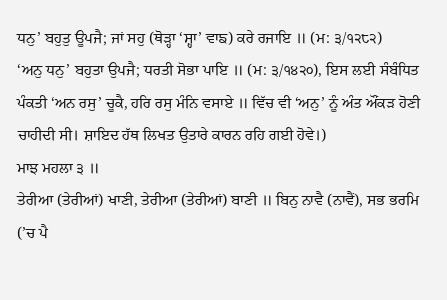ਧਨੁ’ ਬਹੁਤੁ ਊਪਜੈ; ਜਾਂ ਸਹੁ (ਥੋੜ੍ਹਾ ‘ਸ਼੍ਹਾ’ ਵਾਙ) ਕਰੇ ਰਜਾਇ ॥ (ਮ: ੩/੧੨੮੨)
‘ਅਨੁ ਧਨੁ’ ਬਹੁਤਾ ਉਪਜੈ; ਧਰਤੀ ਸੋਭਾ ਪਾਇ ॥ (ਮ: ੩/੧੪੨੦), ਇਸ ਲਈ ਸੰਬੰਧਿਤ ਪੰਕਤੀ ‘ਅਨ ਰਸੁ’ ਚੂਕੈ, ਹਰਿ ਰਸੁ ਮੰਨਿ ਵਸਾਏ ॥ ਵਿੱਚ ਵੀ ‘ਅਨੁ’ ਨੂੰ ਅੰਤ ਔਂਕੜ ਹੋਣੀ ਚਾਹੀਦੀ ਸੀ। ਸ਼ਾਇਦ ਹੱਥ ਲਿਖਤ ਉਤਾਰੇ ਕਾਰਨ ਰਹਿ ਗਈ ਹੋਵੇ।)
ਮਾਝ ਮਹਲਾ ੩ ॥
ਤੇਰੀਆ (ਤੇਰੀਆਂ) ਖਾਣੀ, ਤੇਰੀਆ (ਤੇਰੀਆਂ) ਬਾਣੀ ॥ ਬਿਨੁ ਨਾਵੈ (ਨਾਵੈਂ), ਸਭ ਭਰਮਿ (’ਚ ਪੈ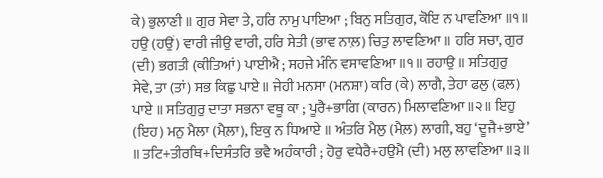ਕੇ) ਭੁਲਾਣੀ ॥ ਗੁਰ ਸੇਵਾ ਤੇ, ਹਰਿ ਨਾਮੁ ਪਾਇਆ ; ਬਿਨੁ ਸਤਿਗੁਰ, ਕੋਇ ਨ ਪਾਵਣਿਆ ॥੧॥ ਹਉ (ਹਉਂ) ਵਾਰੀ ਜੀਉ ਵਾਰੀ, ਹਰਿ ਸੇਤੀ (ਭਾਵ ਨਾਲ਼) ਚਿਤੁ ਲਾਵਣਿਆ ॥ ਹਰਿ ਸਚਾ, ਗੁਰ (ਦੀ) ਭਗਤੀ (ਕੀਤਿਆਂ) ਪਾਈਐ ; ਸਹਜੇ ਮੰਨਿ ਵਸਾਵਣਿਆ ॥੧॥ ਰਹਾਉ ॥ ਸਤਿਗੁਰੁ ਸੇਵੇ, ਤਾ (ਤਾਂ) ਸਭ ਕਿਛੁ ਪਾਏ ॥ ਜੇਹੀ ਮਨਸਾ (ਮਨਸ਼ਾ) ਕਰਿ (ਕੇ) ਲਾਗੈ, ਤੇਹਾ ਫਲੁ (ਫਲ਼) ਪਾਏ ॥ ਸਤਿਗੁਰੁ ਦਾਤਾ ਸਭਨਾ ਵਥੂ ਕਾ ; ਪੂਰੈ+ਭਾਗਿ (ਕਾਰਨ) ਮਿਲਾਵਣਿਆ ॥੨॥ ਇਹੁ (ਇਹ) ਮਨੁ ਮੈਲਾ (ਮੈਲ਼ਾ), ਇਕੁ ਨ ਧਿਆਏ ॥ ਅੰਤਰਿ ਮੈਲੁ (ਮੈਲ਼) ਲਾਗੀ, ਬਹੁ ‘ਦੂਜੈ+ਭਾਏ’ ॥ ਤਟਿ+ਤੀਰਥਿ+ਦਿਸੰਤਰਿ ਭਵੈ ਅਹੰਕਾਰੀ ; ਹੋਰੁ ਵਧੇਰੈ+ਹਉਮੈ (ਦੀ) ਮਲੁ ਲਾਵਣਿਆ ॥੩॥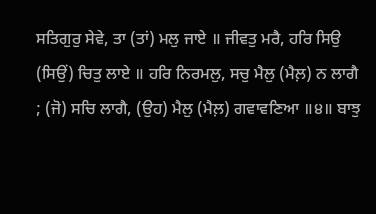ਸਤਿਗੁਰੁ ਸੇਵੇ, ਤਾ (ਤਾਂ) ਮਲੁ ਜਾਏ ॥ ਜੀਵਤੁ ਮਰੈ, ਹਰਿ ਸਿਉ (ਸਿਉਂ) ਚਿਤੁ ਲਾਏ ॥ ਹਰਿ ਨਿਰਮਲੁ, ਸਚੁ ਮੈਲੁ (ਮੈਲ਼) ਨ ਲਾਗੈ ; (ਜੋ) ਸਚਿ ਲਾਗੈ, (ਉਹ) ਮੈਲੁ (ਮੈਲ਼) ਗਵਾਵਣਿਆ ॥੪॥ ਬਾਝੁ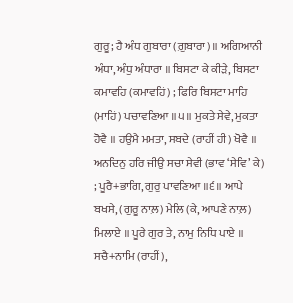ਗੁਰੂ; ਹੈ ਅੰਧ ਗੁਬਾਰਾ (ਗ਼ੁਬਾਰਾ)॥ ਅਗਿਆਨੀ ਅੰਧਾ, ਅੰਧੁ ਅੰਧਾਰਾ ॥ ਬਿਸਟਾ ਕੇ ਕੀੜੇ, ਬਿਸਟਾ ਕਮਾਵਹਿ (ਕਮਾਵਹਿਂ) ; ਫਿਰਿ ਬਿਸਟਾ ਮਾਹਿ (ਮਾਹਿਂ) ਪਚਾਵਣਿਆ ॥੫॥ ਮੁਕਤੇ ਸੇਵੇ, ਮੁਕਤਾ ਹੋਵੈ ॥ ਹਉਮੈ ਮਮਤਾ, ਸਬਦੇ (ਰਾਹੀਂ ਹੀ) ਖੋਵੈ ॥ ਅਨਦਿਨੁ ਹਰਿ ਜੀਉ ਸਚਾ ਸੇਵੀ (ਭਾਵ ‘ਸੇਵਿ’ ਕੇ) ; ਪੂਰੈ+ਭਾਗਿ, ਗੁਰੁ ਪਾਵਣਿਆ ॥੬॥ ਆਪੇ ਬਖਸੇ, (ਗੁਰੂ ਨਾਲ਼) ਮੇਲਿ (ਕੇ, ਆਪਣੇ ਨਾਲ਼) ਮਿਲਾਏ ॥ ਪੂਰੇ ਗੁਰ ਤੇ, ਨਾਮੁ ਨਿਧਿ ਪਾਏ ॥ ਸਚੈ+ਨਾਮਿ (ਰਾਹੀਂ),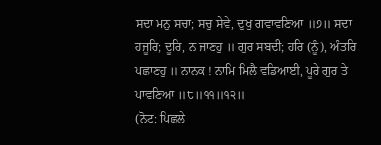ਸਦਾ ਮਨੁ ਸਚਾ; ਸਚੁ ਸੇਵੇ, ਦੁਖੁ ਗਵਾਵਣਿਆ ॥੭॥ ਸਦਾ ਹਜੂਰਿ; ਦੂਰਿ, ਨ ਜਾਣਹੁ ॥ ਗੁਰ ਸਬਦੀ; ਹਰਿ (ਨੂੰ), ਅੰਤਰਿ ਪਛਾਣਹੁ ॥ ਨਾਨਕ ! ਨਾਮਿ ਮਿਲੈ ਵਡਿਆਈ, ਪੂਰੇ ਗੁਰ ਤੇ ਪਾਵਣਿਆ ॥੮॥੧੧॥੧੨॥
(ਨੋਟ: ਪਿਛਲੇ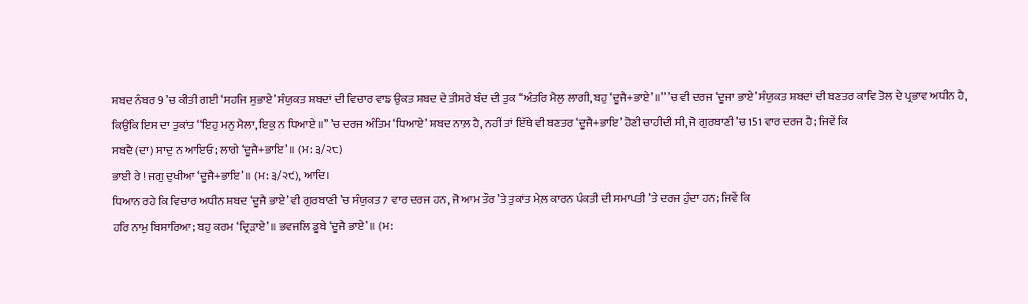ਸ਼ਬਦ ਨੰਬਰ 9 ’ਚ ਕੀਤੀ ਗਈ ‘ਸਹਜਿ ਸੁਭਾਏ’ ਸੰਯੁਕਤ ਸ਼ਬਦਾਂ ਦੀ ਵਿਚਾਰ ਵਾਙ ਉਕਤ ਸ਼ਬਦ ਦੇ ਤੀਸਰੇ ਬੰਦ ਦੀ ਤੁਕ ‘‘ਅੰਤਰਿ ਮੈਲੁ ਲਾਗੀ, ਬਹੁ ‘ਦੂਜੈ+ਭਾਏ’ ॥’’ ’ਚ ਵੀ ਦਰਜ ‘ਦੂਜਾ ਭਾਏ’ ਸੰਯੁਕਤ ਸ਼ਬਦਾਂ ਦੀ ਬਣਤਰ ਕਾਵਿ ਤੋਲ ਦੇ ਪ੍ਰਭਾਵ ਅਧੀਨ ਹੈ, ਕਿਉਂਕਿ ਇਸ ਦਾ ਤੁਕਾਂਤ ‘‘ਇਹੁ ਮਨੁ ਮੈਲਾ, ਇਕੁ ਨ ਧਿਆਏ ॥’’ ’ਚ ਦਰਜ ਅੰਤਿਮ ‘ਧਿਆਏ’ ਸ਼ਬਦ ਨਾਲ਼ ਹੈ, ਨਹੀਂ ਤਾਂ ਇੱਥੇ ਵੀ ਬਣਤਰ ‘ਦੂਜੈ+ਭਾਇ’ ਹੋਣੀ ਚਾਹੀਦੀ ਸੀ, ਜੋ ਗੁਰਬਾਣੀ ’ਚ 151 ਵਾਰ ਦਰਜ ਹੈ; ਜਿਵੇਂ ਕਿ
ਸਬਦੈ (ਦਾ) ਸਾਦੁ ਨ ਆਇਓ; ਲਾਗੇ ‘ਦੂਜੈ+ਭਾਇ’ ॥ (ਮ: ੩/੨੮)
ਭਾਈ ਰੇ ! ਜਗੁ ਦੁਖੀਆ ‘ਦੂਜੈ+ਭਾਇ’ ॥ (ਮ: ੩/੨੯), ਆਦਿ।
ਧਿਆਨ ਰਹੇ ਕਿ ਵਿਚਾਰ ਅਧੀਨ ਸ਼ਬਦ ‘ਦੂਜੈ ਭਾਏ’ ਵੀ ਗੁਰਬਾਣੀ ’ਚ ਸੰਯੁਕਤ 7 ਵਾਰ ਦਰਜ ਹਨ, ਜੋ ਆਮ ਤੌਰ ’ਤੇ ਤੁਕਾਂਤ ਮੇਲ਼ ਕਾਰਨ ਪੰਕਤੀ ਦੀ ਸਮਾਪਤੀ ’ਤੇ ਦਰਜ ਹੁੰਦਾ ਹਨ; ਜਿਵੇਂ ਕਿ
ਹਰਿ ਨਾਮੁ ਬਿਸਾਰਿਆ; ਬਹੁ ਕਰਮ ‘ਦ੍ਰਿੜਾਏ’ ॥ ਭਵਜਲਿ ਡੂਬੇ ‘ਦੂਜੈ ਭਾਏ’ ॥ (ਮ: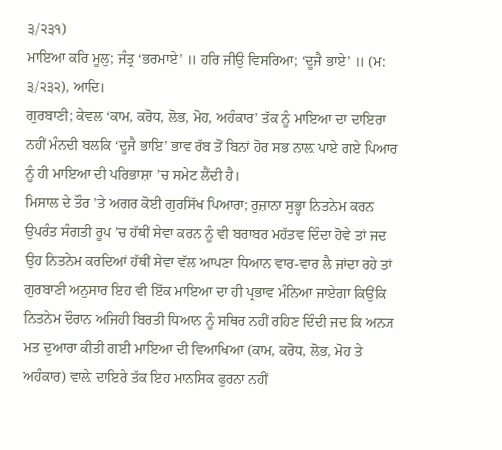੩/੨੩੧)
ਮਾਇਆ ਕਰਿ ਮੂਲੁ; ਜੰਤ੍ਰ ‘ਭਰਮਾਏ’ ॥ ਹਰਿ ਜੀਉ ਵਿਸਰਿਆ; ‘ਦੂਜੈ ਭਾਏ’ ॥ (ਮ: ੩/੨੩੨), ਆਦਿ।
ਗੁਰਬਾਣੀ; ਕੇਵਲ ‘ਕਾਮ, ਕਰੋਧ, ਲੋਭ, ਮੋਹ, ਅਹੰਕਾਰ’ ਤੱਕ ਨੂੰ ਮਾਇਆ ਦਾ ਦਾਇਰਾ ਨਹੀਂ ਮੰਨਦੀ ਬਲਕਿ ‘ਦੂਜੈ ਭਾਇ’ ਭਾਵ ਰੱਬ ਤੋਂ ਬਿਨਾਂ ਹੋਰ ਸਭ ਨਾਲ਼ ਪਾਏ ਗਏ ਪਿਆਰ ਨੂੰ ਹੀ ਮਾਇਆ ਦੀ ਪਰਿਭਾਸ਼ਾ ’ਚ ਸਮੇਟ ਲੈਂਦੀ ਹੈ।
ਮਿਸਾਲ ਦੇ ਤੌਰ ’ਤੇ ਅਗਰ ਕੋਈ ਗੁਰਸਿੱਖ ਪਿਆਰਾ; ਰੁਜ਼ਾਨਾ ਸੁਭ੍ਹਾ ਨਿਤਨੇਮ ਕਰਨ ਉਪਰੰਤ ਸੰਗਤੀ ਰੂਪ ’ਚ ਹੱਥੀਂ ਸੇਵਾ ਕਰਨ ਨੂੰ ਵੀ ਬਰਾਬਰ ਮਹੱਤਵ ਦਿੰਦਾ ਹੋਵੇ ਤਾਂ ਜਦ ਉਹ ਨਿਤਨੇਮ ਕਰਦਿਆਂ ਹੱਥੀਂ ਸੇਵਾ ਵੱਲ ਆਪਣਾ ਧਿਆਨ ਵਾਰ-ਵਾਰ ਲੈ ਜਾਂਦਾ ਰਹੇ ਤਾਂ ਗੁਰਬਾਣੀ ਅਨੁਸਾਰ ਇਹ ਵੀ ਇੱਕ ਮਾਇਆ ਦਾ ਹੀ ਪ੍ਰਭਾਵ ਮੰਨਿਆ ਜਾਏਗਾ ਕਿਉਂਕਿ ਨਿਤਨੇਮ ਦੌਰਾਨ ਅਜਿਹੀ ਬਿਰਤੀ ਧਿਆਨ ਨੂੰ ਸਥਿਰ ਨਹੀਂ ਰਹਿਣ ਦਿੰਦੀ ਜਦ ਕਿ ਅਨ੍ਯ ਮਤ ਦੁਆਰਾ ਕੀਤੀ ਗਈ ਮਾਇਆ ਦੀ ਵਿਆਖਿਆ (ਕਾਮ, ਕਰੋਧ, ਲੋਭ, ਮੋਹ ਤੇ ਅਹੰਕਾਰ) ਵਾਲ਼ੇ ਦਾਇਰੇ ਤੱਕ ਇਹ ਮਾਨਸਿਕ ਫੁਰਨਾ ਨਹੀਂ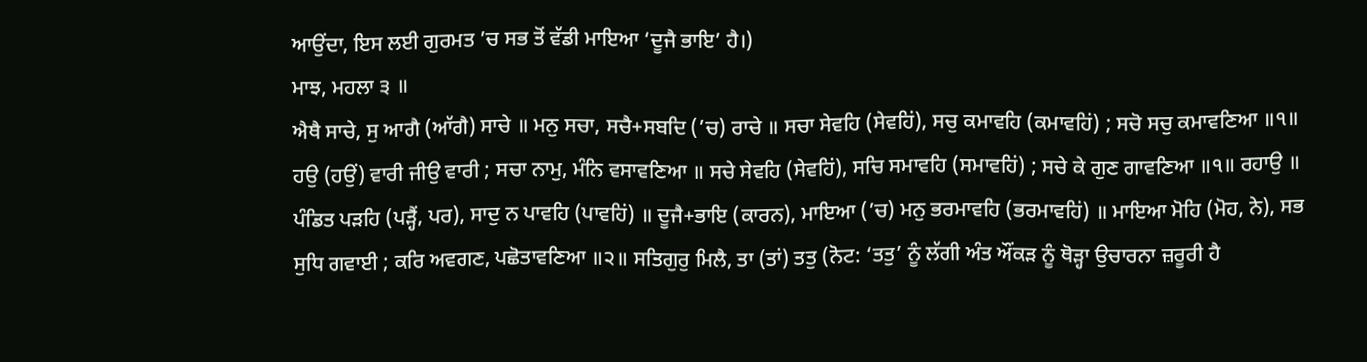ਆਉਂਦਾ, ਇਸ ਲਈ ਗੁਰਮਤ ’ਚ ਸਭ ਤੋਂ ਵੱਡੀ ਮਾਇਆ ‘ਦੂਜੈ ਭਾਇ’ ਹੈ।)
ਮਾਝ, ਮਹਲਾ ੩ ॥
ਐਥੈ ਸਾਚੇ, ਸੁ ਆਗੈ (ਆੱਗੈ) ਸਾਚੇ ॥ ਮਨੁ ਸਚਾ, ਸਚੈ+ਸਬਦਿ (’ਚ) ਰਾਚੇ ॥ ਸਚਾ ਸੇਵਹਿ (ਸੇਵਹਿਂ), ਸਚੁ ਕਮਾਵਹਿ (ਕਮਾਵਹਿਂ) ; ਸਚੋ ਸਚੁ ਕਮਾਵਣਿਆ ॥੧॥ ਹਉ (ਹਉਂ) ਵਾਰੀ ਜੀਉ ਵਾਰੀ ; ਸਚਾ ਨਾਮੁ, ਮੰਨਿ ਵਸਾਵਣਿਆ ॥ ਸਚੇ ਸੇਵਹਿ (ਸੇਵਹਿਂ), ਸਚਿ ਸਮਾਵਹਿ (ਸਮਾਵਹਿਂ) ; ਸਚੇ ਕੇ ਗੁਣ ਗਾਵਣਿਆ ॥੧॥ ਰਹਾਉ ॥ ਪੰਡਿਤ ਪੜਹਿ (ਪੜ੍ਹੈਂ, ਪਰ), ਸਾਦੁ ਨ ਪਾਵਹਿ (ਪਾਵਹਿਂ) ॥ ਦੂਜੈ+ਭਾਇ (ਕਾਰਨ), ਮਾਇਆ (’ਚ) ਮਨੁ ਭਰਮਾਵਹਿ (ਭਰਮਾਵਹਿਂ) ॥ ਮਾਇਆ ਮੋਹਿ (ਮੋਹ, ਨੇ), ਸਭ ਸੁਧਿ ਗਵਾਈ ; ਕਰਿ ਅਵਗਣ, ਪਛੋਤਾਵਣਿਆ ॥੨॥ ਸਤਿਗੁਰੁ ਮਿਲੈ, ਤਾ (ਤਾਂ) ਤਤੁ (ਨੋਟ: ‘ਤਤੁ’ ਨੂੰ ਲੱਗੀ ਅੰਤ ਔਂਕੜ ਨੂੰ ਥੋੜ੍ਹਾ ਉਚਾਰਨਾ ਜ਼ਰੂਰੀ ਹੈ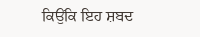ਕਿਉਂਕਿ ਇਹ ਸ਼ਬਦ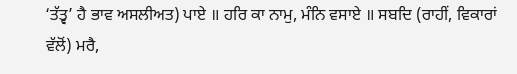‘ਤੱਤ੍ਵ’ ਹੈ ਭਾਵ ਅਸਲੀਅਤ) ਪਾਏ ॥ ਹਰਿ ਕਾ ਨਾਮੁ, ਮੰਨਿ ਵਸਾਏ ॥ ਸਬਦਿ (ਰਾਹੀਂ, ਵਿਕਾਰਾਂ ਵੱਲੋਂ) ਮਰੈ,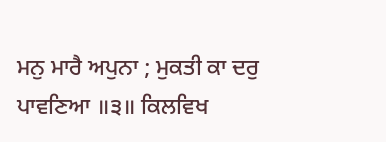ਮਨੁ ਮਾਰੈ ਅਪੁਨਾ ; ਮੁਕਤੀ ਕਾ ਦਰੁ ਪਾਵਣਿਆ ॥੩॥ ਕਿਲਵਿਖ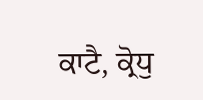ਕਾਟੈ, ਕ੍ਰੋਧੁ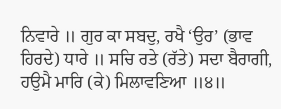ਨਿਵਾਰੇ ॥ ਗੁਰ ਕਾ ਸਬਦੁ, ਰਖੈ ‘ਉਰ’ (ਭਾਵ ਹਿਰਦੇ) ਧਾਰੇ ॥ ਸਚਿ ਰਤੇ (ਰੱਤੇ) ਸਦਾ ਬੈਰਾਗੀ, ਹਉਮੈ ਮਾਰਿ (ਕੇ) ਮਿਲਾਵਣਿਆ ॥੪॥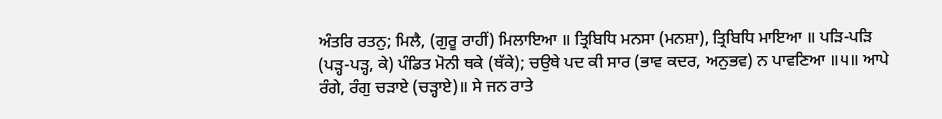ਅੰਤਰਿ ਰਤਨੁ; ਮਿਲੈ, (ਗੁਰੂ ਰਾਹੀਂ) ਮਿਲਾਇਆ ॥ ਤ੍ਰਿਬਿਧਿ ਮਨਸਾ (ਮਨਸ਼ਾ), ਤ੍ਰਿਬਿਧਿ ਮਾਇਆ ॥ ਪੜਿ-ਪੜਿ (ਪੜ੍ਹ-ਪੜ੍ਹ, ਕੇ) ਪੰਡਿਤ ਮੋਨੀ ਥਕੇ (ਥੱਕੇ); ਚਉਥੇ ਪਦ ਕੀ ਸਾਰ (ਭਾਵ ਕਦਰ, ਅਨੁਭਵ) ਨ ਪਾਵਣਿਆ ॥੫॥ ਆਪੇ ਰੰਗੇ, ਰੰਗੁ ਚੜਾਏ (ਚੜ੍ਹਾਏ)॥ ਸੇ ਜਨ ਰਾਤੇ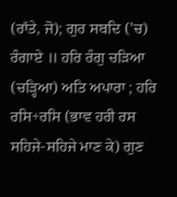(ਰਾੱਤੇ, ਜੋ); ਗੁਰ ਸਬਦਿ (’ਚ) ਰੰਗਾਏ ॥ ਹਰਿ ਰੰਗੁ ਚੜਿਆ (ਚੜ੍ਹਿਆ) ਅਤਿ ਅਪਾਰਾ ; ਹਰਿ ਰਸਿ+ਰਸਿ (ਭਾਵ ਹਰੀ ਰਸ ਸਹਿਜੇ-ਸਹਿਜੇ ਮਾਣ ਕੇ) ਗੁਣ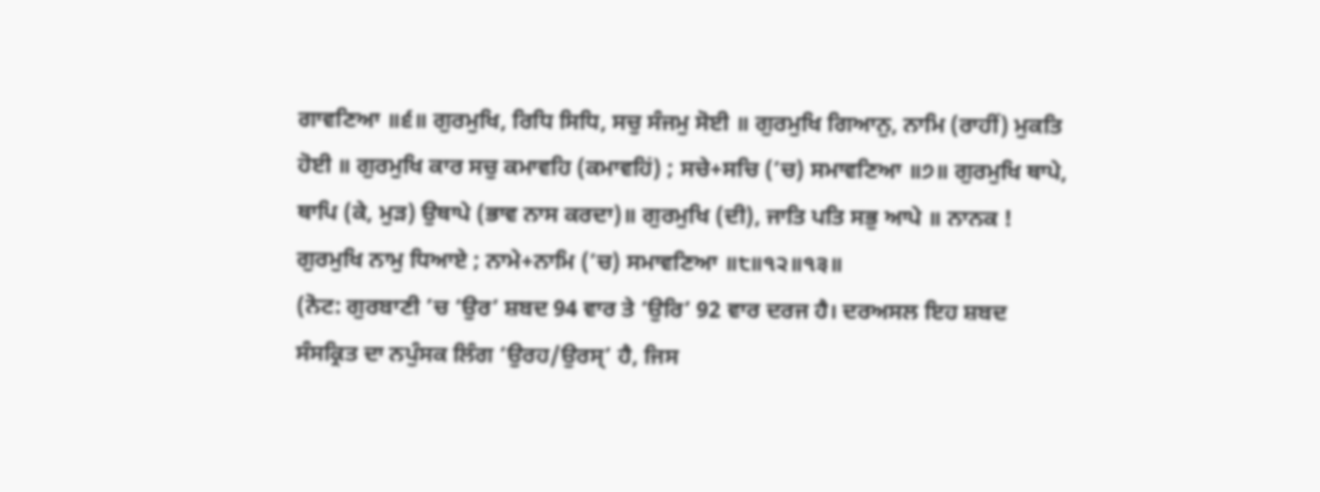ਗਾਵਣਿਆ ॥੬॥ ਗੁਰਮੁਖਿ, ਰਿਧਿ ਸਿਧਿ, ਸਚੁ ਸੰਜਮੁ ਸੋਈ ॥ ਗੁਰਮੁਖਿ ਗਿਆਨੁ, ਨਾਮਿ (ਰਾਹੀਂ) ਮੁਕਤਿ ਹੋਈ ॥ ਗੁਰਮੁਖਿ ਕਾਰ ਸਚੁ ਕਮਾਵਹਿ (ਕਮਾਵਹਿਂ) ; ਸਚੇ+ਸਚਿ (’ਚ) ਸਮਾਵਣਿਆ ॥੭॥ ਗੁਰਮੁਖਿ ਥਾਪੇ, ਥਾਪਿ (ਕੇ, ਮੁੜ) ਉਥਾਪੇ (ਭਾਵ ਨਾਸ ਕਰਦਾ)॥ ਗੁਰਮੁਖਿ (ਦੀ), ਜਾਤਿ ਪਤਿ ਸਭੁ ਆਪੇ ॥ ਨਾਨਕ ! ਗੁਰਮੁਖਿ ਨਾਮੁ ਧਿਆਏ ; ਨਾਮੇ+ਨਾਮਿ (’ਚ) ਸਮਾਵਣਿਆ ॥੮॥੧੨॥੧੩॥
(ਨੋਟ: ਗੁਰਬਾਣੀ ’ਚ ‘ਉਰ’ ਸ਼ਬਦ 94 ਵਾਰ ਤੇ ‘ਉਰਿ’ 92 ਵਾਰ ਦਰਜ ਹੈ। ਦਰਅਸਲ ਇਹ ਸ਼ਬਦ ਸੰਸਕ੍ਰਿਤ ਦਾ ਨਪੁੰਸਕ ਲਿੰਗ ‘ਉਰਹ/ਉਰਸ੍’ ਹੈ, ਜਿਸ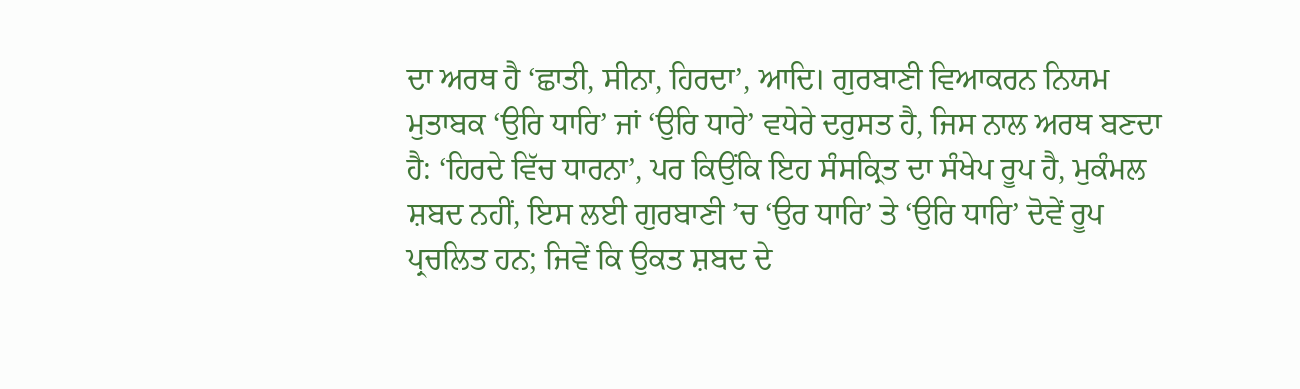ਦਾ ਅਰਥ ਹੈ ‘ਛਾਤੀ, ਸੀਨਾ, ਹਿਰਦਾ’, ਆਦਿ। ਗੁਰਬਾਣੀ ਵਿਆਕਰਨ ਨਿਯਮ ਮੁਤਾਬਕ ‘ਉਰਿ ਧਾਰਿ’ ਜਾਂ ‘ਉਰਿ ਧਾਰੇ’ ਵਧੇਰੇ ਦਰੁਸਤ ਹੈ, ਜਿਸ ਨਾਲ ਅਰਥ ਬਣਦਾ ਹੈ: ‘ਹਿਰਦੇ ਵਿੱਚ ਧਾਰਨਾ’, ਪਰ ਕਿਉਂਕਿ ਇਹ ਸੰਸਕ੍ਰਿਤ ਦਾ ਸੰਖੇਪ ਰੂਪ ਹੈ, ਮੁਕੰਮਲ ਸ਼ਬਦ ਨਹੀਂ, ਇਸ ਲਈ ਗੁਰਬਾਣੀ ’ਚ ‘ਉਰ ਧਾਰਿ’ ਤੇ ‘ਉਰਿ ਧਾਰਿ’ ਦੋਵੇਂ ਰੂਪ ਪ੍ਰਚਲਿਤ ਹਨ; ਜਿਵੇਂ ਕਿ ਉਕਤ ਸ਼ਬਦ ਦੇ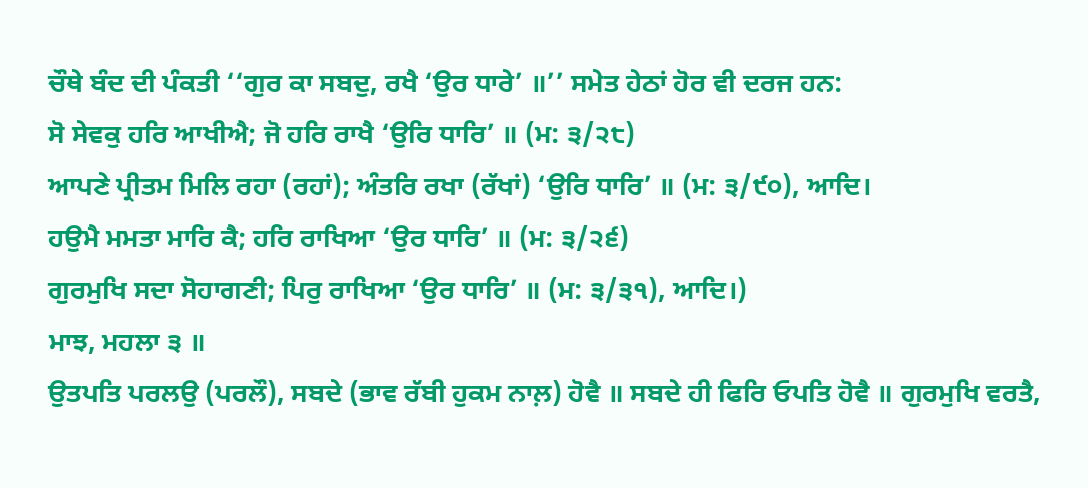ਚੌਥੇ ਬੰਦ ਦੀ ਪੰਕਤੀ ‘‘ਗੁਰ ਕਾ ਸਬਦੁ, ਰਖੈ ‘ਉਰ ਧਾਰੇ’ ॥’’ ਸਮੇਤ ਹੇਠਾਂ ਹੋਰ ਵੀ ਦਰਜ ਹਨ:
ਸੋ ਸੇਵਕੁ ਹਰਿ ਆਖੀਐ; ਜੋ ਹਰਿ ਰਾਖੈ ‘ਉਰਿ ਧਾਰਿ’ ॥ (ਮ: ੩/੨੮)
ਆਪਣੇ ਪ੍ਰੀਤਮ ਮਿਲਿ ਰਹਾ (ਰਹਾਂ); ਅੰਤਰਿ ਰਖਾ (ਰੱਖਾਂ) ‘ਉਰਿ ਧਾਰਿ’ ॥ (ਮ: ੩/੯੦), ਆਦਿ।
ਹਉਮੈ ਮਮਤਾ ਮਾਰਿ ਕੈ; ਹਰਿ ਰਾਖਿਆ ‘ਉਰ ਧਾਰਿ’ ॥ (ਮ: ੩/੨੬)
ਗੁਰਮੁਖਿ ਸਦਾ ਸੋਹਾਗਣੀ; ਪਿਰੁ ਰਾਖਿਆ ‘ਉਰ ਧਾਰਿ’ ॥ (ਮ: ੩/੩੧), ਆਦਿ।)
ਮਾਝ, ਮਹਲਾ ੩ ॥
ਉਤਪਤਿ ਪਰਲਉ (ਪਰਲੌ), ਸਬਦੇ (ਭਾਵ ਰੱਬੀ ਹੁਕਮ ਨਾਲ਼) ਹੋਵੈ ॥ ਸਬਦੇ ਹੀ ਫਿਰਿ ਓਪਤਿ ਹੋਵੈ ॥ ਗੁਰਮੁਖਿ ਵਰਤੈ,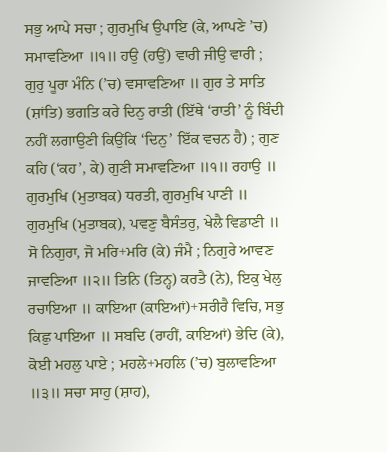ਸਭੁ ਆਪੇ ਸਚਾ ; ਗੁਰਮੁਖਿ ਉਪਾਇ (ਕੇ, ਆਪਣੇ ’ਚ) ਸਮਾਵਣਿਆ ॥੧॥ ਹਉ (ਹਉਂ) ਵਾਰੀ ਜੀਉ ਵਾਰੀ ; ਗੁਰੁ ਪੂਰਾ ਮੰਨਿ (’ਚ) ਵਸਾਵਣਿਆ ॥ ਗੁਰ ਤੇ ਸਾਤਿ (ਸ਼ਾਂਤਿ) ਭਗਤਿ ਕਰੇ ਦਿਨੁ ਰਾਤੀ (ਇੱਥੇ ‘ਰਾਤੀ’ ਨੂੰ ਬਿੰਦੀ ਨਹੀਂ ਲਗਾਉਣੀ ਕਿਉਂਕਿ ‘ਦਿਨੁ’ ਇੱਕ ਵਚਨ ਹੈ) ; ਗੁਣ ਕਹਿ (‘ਕਹ’, ਕੇ) ਗੁਣੀ ਸਮਾਵਣਿਆ ॥੧॥ ਰਹਾਉ ॥ ਗੁਰਮੁਖਿ (ਮੁਤਾਬਕ) ਧਰਤੀ, ਗੁਰਮੁਖਿ ਪਾਣੀ ॥ ਗੁਰਮੁਖਿ (ਮੁਤਾਬਕ), ਪਵਣੁ ਬੈਸੰਤਰੁ, ਖੇਲੈ ਵਿਡਾਣੀ ॥ ਸੋ ਨਿਗੁਰਾ, ਜੋ ਮਰਿ+ਮਰਿ (ਕੇ) ਜੰਮੈ ; ਨਿਗੁਰੇ ਆਵਣ ਜਾਵਣਿਆ ॥੨॥ ਤਿਨਿ (ਤਿਨ੍ਹ) ਕਰਤੈ (ਨੇ), ਇਕੁ ਖੇਲੁ ਰਚਾਇਆ ॥ ਕਾਇਆ (ਕਾਇਆਂ)+ਸਰੀਰੈ ਵਿਚਿ, ਸਭੁ ਕਿਛੁ ਪਾਇਆ ॥ ਸਬਦਿ (ਰਾਹੀਂ, ਕਾਇਆਂ) ਭੇਦਿ (ਕੇ), ਕੋਈ ਮਹਲੁ ਪਾਏ ; ਮਹਲੇ+ਮਹਲਿ (’ਚ) ਬੁਲਾਵਣਿਆ ॥੩॥ ਸਚਾ ਸਾਹੁ (ਸ਼ਾਹ),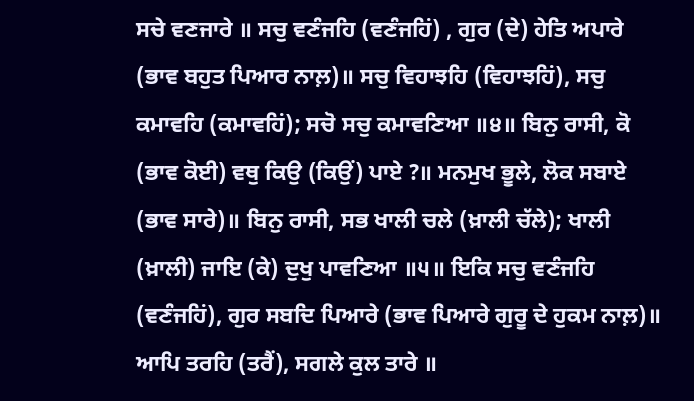ਸਚੇ ਵਣਜਾਰੇ ॥ ਸਚੁ ਵਣੰਜਹਿ (ਵਣੰਜਹਿਂ) , ਗੁਰ (ਦੇ) ਹੇਤਿ ਅਪਾਰੇ (ਭਾਵ ਬਹੁਤ ਪਿਆਰ ਨਾਲ਼)॥ ਸਚੁ ਵਿਹਾਝਹਿ (ਵਿਹਾਝਹਿਂ), ਸਚੁ ਕਮਾਵਹਿ (ਕਮਾਵਹਿਂ); ਸਚੋ ਸਚੁ ਕਮਾਵਣਿਆ ॥੪॥ ਬਿਨੁ ਰਾਸੀ, ਕੋ (ਭਾਵ ਕੋਈ) ਵਥੁ ਕਿਉ (ਕਿਉਂ) ਪਾਏ ?॥ ਮਨਮੁਖ ਭੂਲੇ, ਲੋਕ ਸਬਾਏ (ਭਾਵ ਸਾਰੇ)॥ ਬਿਨੁ ਰਾਸੀ, ਸਭ ਖਾਲੀ ਚਲੇ (ਖ਼ਾਲੀ ਚੱਲੇ); ਖਾਲੀ (ਖ਼ਾਲੀ) ਜਾਇ (ਕੇ) ਦੁਖੁ ਪਾਵਣਿਆ ॥੫॥ ਇਕਿ ਸਚੁ ਵਣੰਜਹਿ (ਵਣੰਜਹਿਂ), ਗੁਰ ਸਬਦਿ ਪਿਆਰੇ (ਭਾਵ ਪਿਆਰੇ ਗੁਰੂ ਦੇ ਹੁਕਮ ਨਾਲ਼)॥ ਆਪਿ ਤਰਹਿ (ਤਰੈਂ), ਸਗਲੇ ਕੁਲ ਤਾਰੇ ॥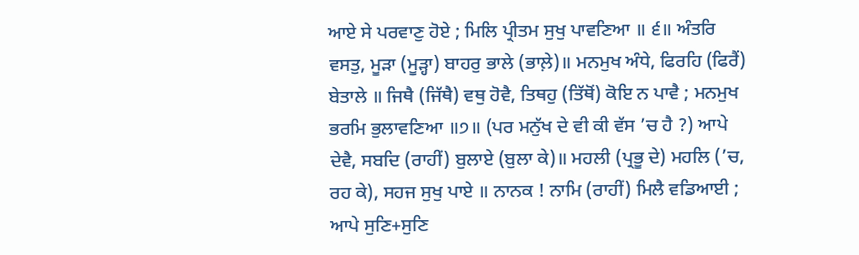ਆਏ ਸੇ ਪਰਵਾਣੁ ਹੋਏ ; ਮਿਲਿ ਪ੍ਰੀਤਮ ਸੁਖੁ ਪਾਵਣਿਆ ॥ ੬॥ ਅੰਤਰਿ ਵਸਤੁ, ਮੂੜਾ (ਮੂੜ੍ਹਾ) ਬਾਹਰੁ ਭਾਲੇ (ਭਾਲ਼ੇ)॥ ਮਨਮੁਖ ਅੰਧੇ, ਫਿਰਹਿ (ਫਿਰੈਂ) ਬੇਤਾਲੇ ॥ ਜਿਥੈ (ਜਿੱਥੈ) ਵਥੁ ਹੋਵੈ, ਤਿਥਹੁ (ਤਿੱਥੋਂ) ਕੋਇ ਨ ਪਾਵੈ ; ਮਨਮੁਖ ਭਰਮਿ ਭੁਲਾਵਣਿਆ ॥੭॥ (ਪਰ ਮਨੁੱਖ ਦੇ ਵੀ ਕੀ ਵੱਸ ’ਚ ਹੈ ?) ਆਪੇ ਦੇਵੈ, ਸਬਦਿ (ਰਾਹੀਂ) ਬੁਲਾਏ (ਬੁਲਾ ਕੇ)॥ ਮਹਲੀ (ਪ੍ਰਭੂ ਦੇ) ਮਹਲਿ (’ਚ, ਰਹ ਕੇ), ਸਹਜ ਸੁਖੁ ਪਾਏ ॥ ਨਾਨਕ ! ਨਾਮਿ (ਰਾਹੀਂ) ਮਿਲੈ ਵਡਿਆਈ ; ਆਪੇ ਸੁਣਿ+ਸੁਣਿ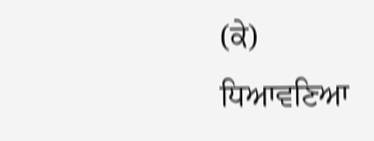(ਕੇ) ਧਿਆਵਣਿਆ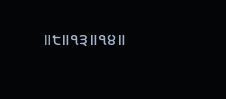॥੮॥੧੩॥੧੪॥